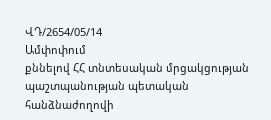ՎԴ/2654/05/14
Ամփոփում
քննելով ՀՀ տնտեսական մրցակցության պաշտպանության պետական հանձնաժողովի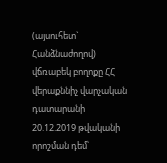(այսուհետ` Հանձնաժողով) վճռաբեկ բողոքը ՀՀ վերաքննիչ վարչական դատարանի 20.12.2019 թվականի որոշման դեմ՝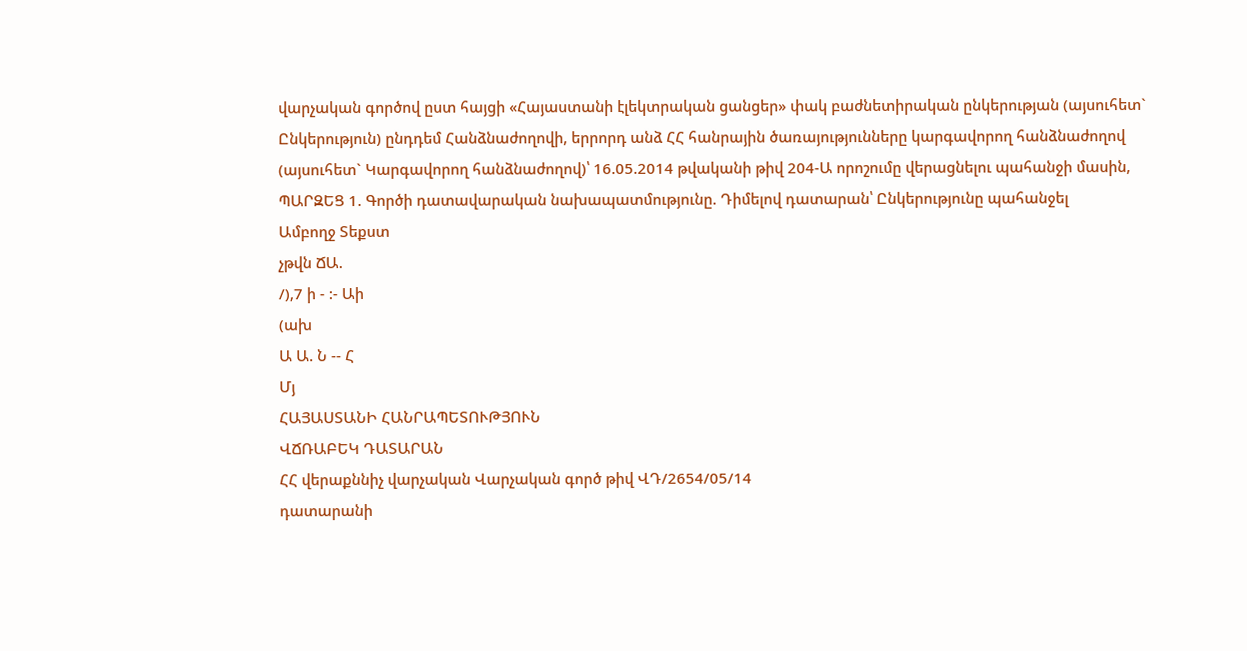վարչական գործով ըստ հայցի «Հայաստանի էլեկտրական ցանցեր» փակ բաժնետիրական ընկերության (այսուհետ` Ընկերություն) ընդդեմ Հանձնաժողովի, երրորդ անձ ՀՀ հանրային ծառայությունները կարգավորող հանձնաժողով (այսուհետ` Կարգավորող հանձնաժողով)՝ 16.05.2014 թվականի թիվ 204-Ա որոշումը վերացնելու պահանջի մասին, ՊԱՐԶԵՑ 1. Գործի դատավարական նախապատմությունը. Դիմելով դատարան՝ Ընկերությունը պահանջել
Ամբողջ Տեքստ
չթվն ՃԱ.
/),7 ի - :- Աի
(ախ
Ա Ա. Ն -- Հ
Մյ
ՀԱՅԱՍՏԱՆԻ ՀԱՆՐԱՊԵՏՈՒԹՅՈՒՆ
ՎՃՌԱԲԵԿ ԴԱՏԱՐԱՆ
ՀՀ վերաքննիչ վարչական Վարչական գործ թիվ ՎԴ/2654/05/14
դատարանի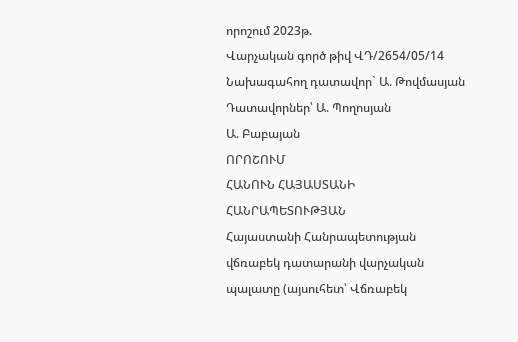որոշում 2023թ.
Վարչական գործ թիվ ՎԴ/2654/05/14
Նախագահող դատավոր` Ա. Թովմասյան
Դատավորներ՝ Ա. Պողոսյան
Ա. Բաբայան
ՈՐՈՇՈՒՄ
ՀԱՆՈՒՆ ՀԱՅԱՍՏԱՆԻ ՀԱՆՐԱՊԵՏՈՒԹՅԱՆ
Հայաստանի Հանրապետության վճռաբեկ դատարանի վարչական պալատը (այսուհետ՝ Վճռաբեկ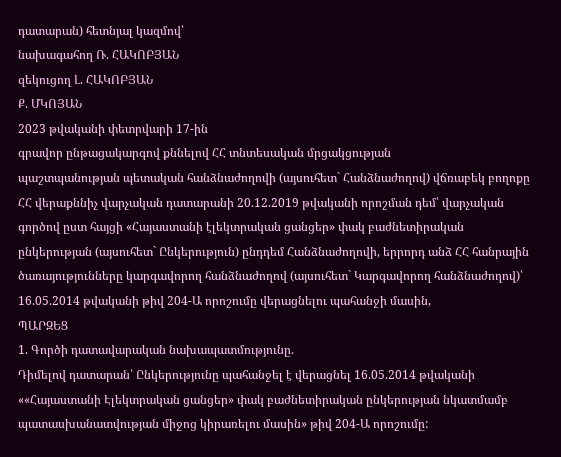դատարան) հետնյալ կազմով՝
նախագահող Ռ. ՀԱԿՈԲՅԱՆ
զեկուցող Լ. ՀԱԿՈԲՅԱՆ
Ք. ՄԿՈՅԱՆ
2023 թվականի փետրվարի 17-ին
գրավոր ընթացակարգով քննելով ՀՀ տնտեսական մրցակցության
պաշտպանության պետական հանձնաժողովի (այսուհետ` Հանձնաժողով) վճռաբեկ բողոքը ՀՀ վերաքննիչ վարչական դատարանի 20.12.2019 թվականի որոշման դեմ՝ վարչական գործով ըստ հայցի «Հայաստանի էլեկտրական ցանցեր» փակ բաժնետիրական ընկերության (այսուհետ` Ընկերություն) ընդդեմ Հանձնաժողովի, երրորդ անձ ՀՀ հանրային ծառայությունները կարգավորող հանձնաժողով (այսուհետ` Կարգավորող հանձնաժողով)՝ 16.05.2014 թվականի թիվ 204-Ա որոշումը վերացնելու պահանջի մասին,
ՊԱՐԶԵՑ
1. Գործի դատավարական նախապատմությունը.
Դիմելով դատարան՝ Ընկերությունը պահանջել է վերացնել 16.05.2014 թվականի ««Հայաստանի Էլեկտրական ցանցեր» փակ բաժնետիրական ընկերության նկատմամբ պատասխանատվության միջոց կիրառելու մասին» թիվ 204-Ա որոշումը: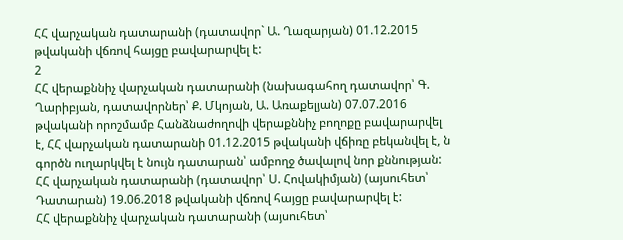ՀՀ վարչական դատարանի (դատավոր` Ա. Ղազարյան) 01.12.2015 թվականի վճռով հայցը բավարարվել է:
2
ՀՀ վերաքննիչ վարչական դատարանի (նախագահող դատավոր՝ Գ. Ղարիբյան, դատավորներ՝ Ք. Մկոյան, Ա. Առաքելյան) 07.07.2016 թվականի որոշմամբ Հանձնաժողովի վերաքննիչ բողոքը բավարարվել է, ՀՀ վարչական դատարանի 01.12.2015 թվականի վճիռը բեկանվել է, ն գործն ուղարկվել է նույն դատարան՝ ամբողջ ծավալով նոր քննության:
ՀՀ վարչական դատարանի (դատավոր՝ Ս. Հովակիմյան) (այսուհետ՝ Դատարան) 19.06.2018 թվականի վճռով հայցը բավարարվել է:
ՀՀ վերաքննիչ վարչական դատարանի (այսուհետ՝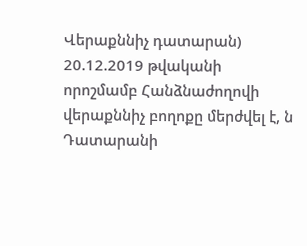Վերաքննիչ դատարան) 20.12.2019 թվականի որոշմամբ Հանձնաժողովի վերաքննիչ բողոքը մերժվել է, ն Դատարանի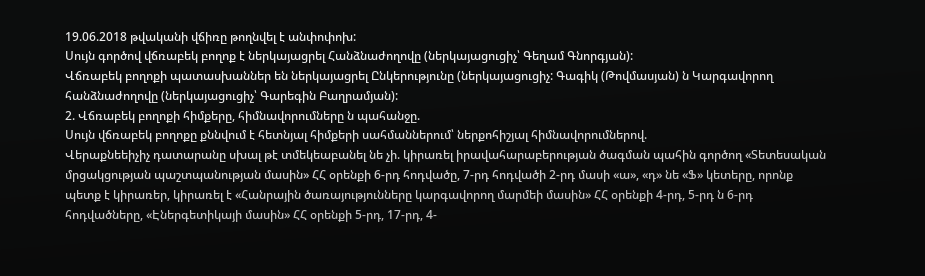19.06.2018 թվականի վճիռը թողնվել է անփոփոխ:
Սույն գործով վճռաբեկ բողոք է ներկայացրել Հանձնաժողովը (ներկայացուցիչ՝ Գեղամ Գնորգյան):
Վճռաբեկ բողոքի պատասխաններ են ներկայացրել Ընկերությունը (ներկայացուցիչ: Գագիկ (Թովմասյան) ն Կարգավորող հանձնաժողովը (ներկայացուցիչ՝ Գարեգին Բաղրամյան):
2. Վճռաբեկ բողոքի հիմքերը, հիմնավորումները ն պահանջը.
Սույն վճռաբեկ բողոքը քննվում է հետնյալ հիմքերի սահմաններում՝ ներքոհիշյալ հիմնավորումներով.
Վերաքնեեիչիչ դատարանը սխալ թէ տմեկեաբանել նե չի. կիրառել իրավահարաբերության ծագման պահին գործող «Տետեսական մրցակցության պաշտպանության մասին» ՀՀ օրենքի 6-րդ հոդվածը, 7-րդ հոդվածի 2-րդ մասի «ա», «դ» նե «Ֆ» կետերը, որոնք պետք է կիրառեր, կիրառել է «Հանրային ծառայությունները կարգավորող մարմեի մասին» ՀՀ օրենքի 4-րդ, 5-րդ ն 6-րդ հոդվածները, «Էներգետիկայի մասին» ՀՀ օրենքի 5-րդ, 17-րդ, 4-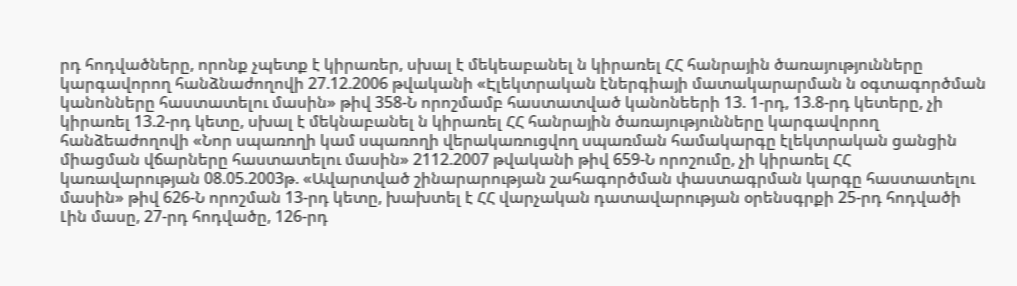րդ հոդվածները, որոնք չպետք է կիրառեր, սխալ է մեկեաբանել ն կիրառել ՀՀ հանրային ծառայությունները կարգավորող հանձնաժողովի 27.12.2006 թվականի «Էլեկտրական էներգիայի մատակարարման ն օգտագործման կանոնները հաստատելու մասին» թիվ 358-Ն որոշմամբ հաստատված կանոնեերի 13. 1-րդ, 13.8-րդ կետերը, չի կիրառել 13.2-րդ կետը, սխալ է մեկնաբանել ն կիրառել ՀՀ հանրային ծառայությունները կարգավորող հանձեաժողովի «Նոր սպառողի կամ սպառողի վերակառուցվող սպառման համակարգը էլեկտրական ցանցին միացման վճարները հաստատելու մասին» 2112.2007 թվականի թիվ 659-Ն որոշումը, չի կիրառել ՀՀ կառավարության 08.05.2003թ. «Ավարտված շինարարության շահագործման փաստագրման կարգը հաստատելու մասին» թիվ 626-Ն որոշման 13-րդ կետը, խախտել է ՀՀ վարչական դատավարության օրենսգրքի 25-րդ հոդվածի Լին մասը, 27-րդ հոդվածը, 126-րդ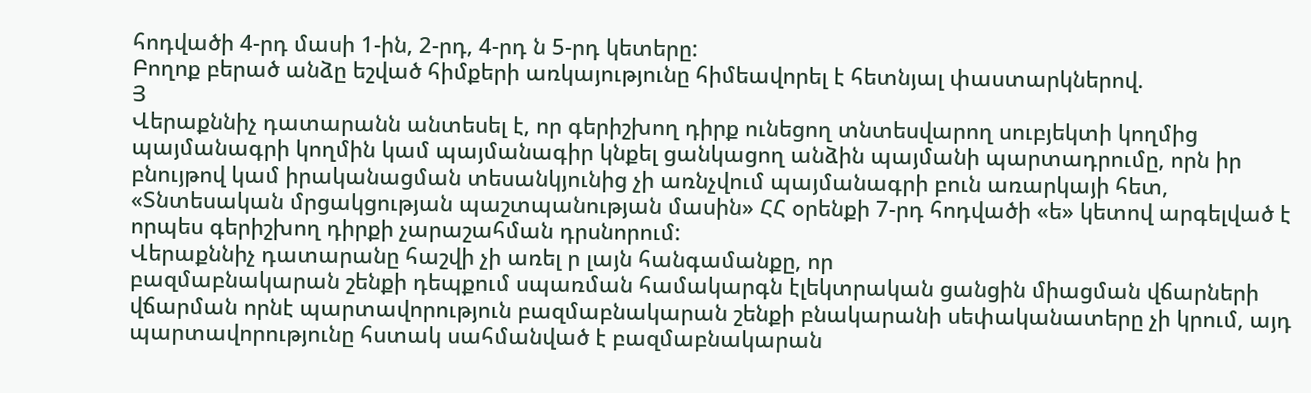հոդվածի 4-րդ մասի 1-ին, 2-րդ, 4-րդ ն 5-րդ կետերը:
Բողոք բերած անձը եշված հիմքերի առկայությունը հիմեավորել է հետնյալ փաստարկներով.
Յ
Վերաքննիչ դատարանն անտեսել է, որ գերիշխող դիրք ունեցող տնտեսվարող սուբյեկտի կողմից պայմանագրի կողմին կամ պայմանագիր կնքել ցանկացող անձին պայմանի պարտադրումը, որն իր բնույթով կամ իրականացման տեսանկյունից չի առնչվում պայմանագրի բուն առարկայի հետ, «Տնտեսական մրցակցության պաշտպանության մասին» ՀՀ օրենքի 7-րդ հոդվածի «ե» կետով արգելված է որպես գերիշխող դիրքի չարաշահման դրսնորում:
Վերաքննիչ դատարանը հաշվի չի առել ր լայն հանգամանքը, որ
բազմաբնակարան շենքի դեպքում սպառման համակարգն էլեկտրական ցանցին միացման վճարների վճարման որնէ պարտավորություն բազմաբնակարան շենքի բնակարանի սեփականատերը չի կրում, այդ պարտավորությունը հստակ սահմանված է բազմաբնակարան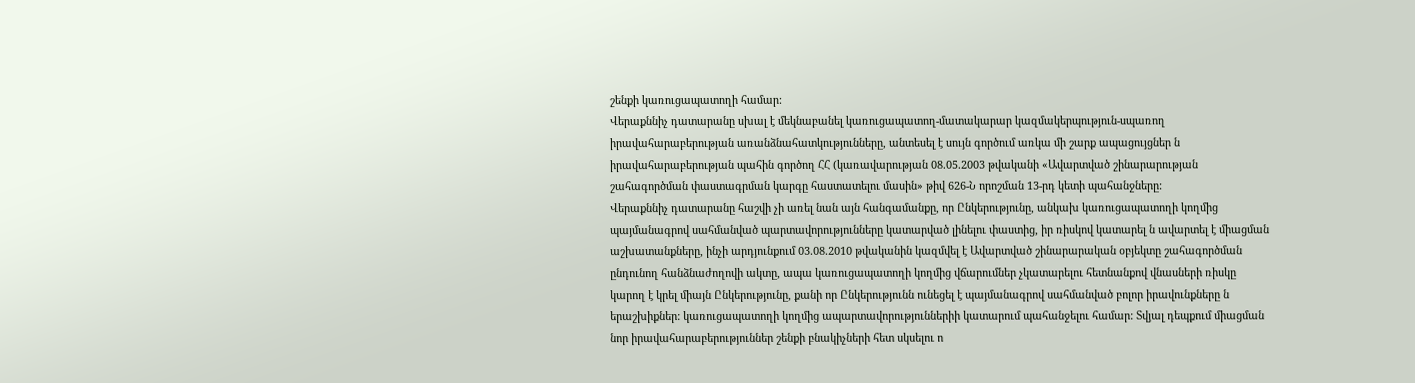շենքի կառուցապատողի համար:
Վերաքննիչ դատարանը սխալ է մեկնաբանել կառուցապատող-մատակարար կազմակերպություն-սպառող իրավահարաբերության առանձնահատկությունները, անտեսել է սույն գործում առկա մի շարք ապացույցներ ն իրավահարաբերության պահին գործող ՀՀ (կառավարության 08.05.2003 թվականի «Ավարտված շինարարության շահագործման փաստագրման կարգը հաստատելու մասին» թիվ 626-Ն որոշման 13-րդ կետի պահանջները:
Վերաքննիչ դատարանը հաշվի չի առել նան այն հանգամանքը, որ Ընկերությունը, անկախ կառուցապատողի կողմից պայմանագրով սահմանված պարտավորությունները կատարված լինելու փաստից, իր ռիսկով կատարել ն ավարտել է միացման աշխատանքները, ինչի արդյունքում 03.08.2010 թվականին կազմվել է Ավարտված շինարարական օբյեկտը շահագործման ընդունող հանձնաժողովի ակտը, ապա կառուցապատողի կողմից վճարումներ չկատարելու հետնանքով վնասների ռիսկը կարող է կրել միայն Ընկերությունը, քանի որ Ընկերությունն ունեցել է պայմանագրով սահմանված բոլոր իրավունքները ն երաշխիքներ: կառուցապատողի կողմից ապարտավորություններիի կատարում պահանջելու համար: Տվյալ դեպքում միացման նոր իրավահարաբերություններ շենքի բնակիչների հետ սկսելու ո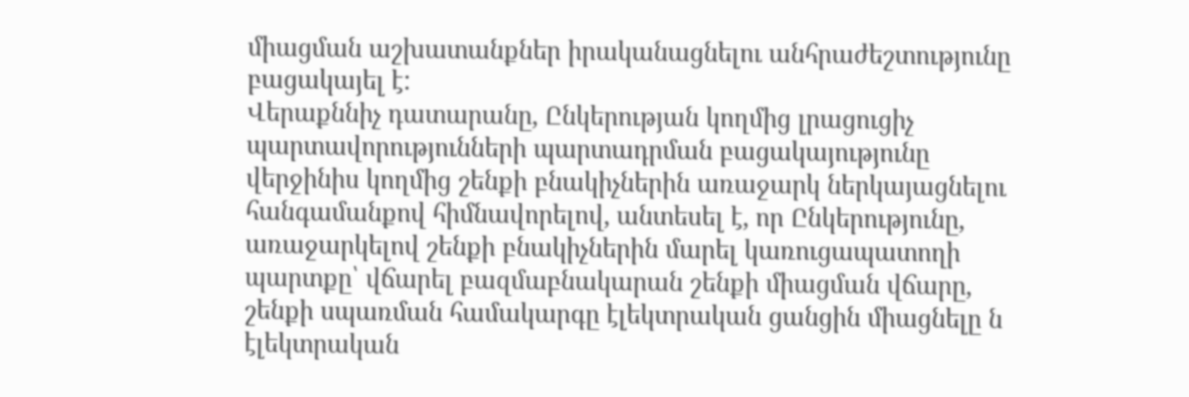միացման աշխատանքներ իրականացնելու անհրաժեշտությունը բացակայել է:
Վերաքննիչ դատարանը, Ընկերության կողմից լրացուցիչ
պարտավորությունների պարտադրման բացակայությունը վերջինիս կողմից շենքի բնակիչներին առաջարկ ներկայացնելու հանգամանքով հիմնավորելով, անտեսել է, որ Ընկերությունը, առաջարկելով շենքի բնակիչներին մարել կառուցապատողի պարտքը՝ վճարել բազմաբնակարան շենքի միացման վճարը, շենքի սպառման համակարգը էլեկտրական ցանցին միացնելը ն էլեկտրական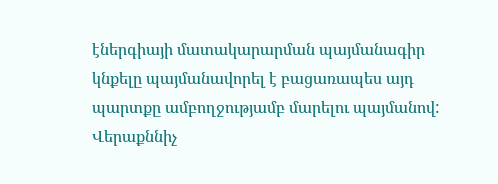էներգիայի մատակարարման պայմանագիր կնքելը պայմանավորել է բացառապես այդ պարտքը ամբողջությամբ մարելու պայմանով:
Վերաքննիչ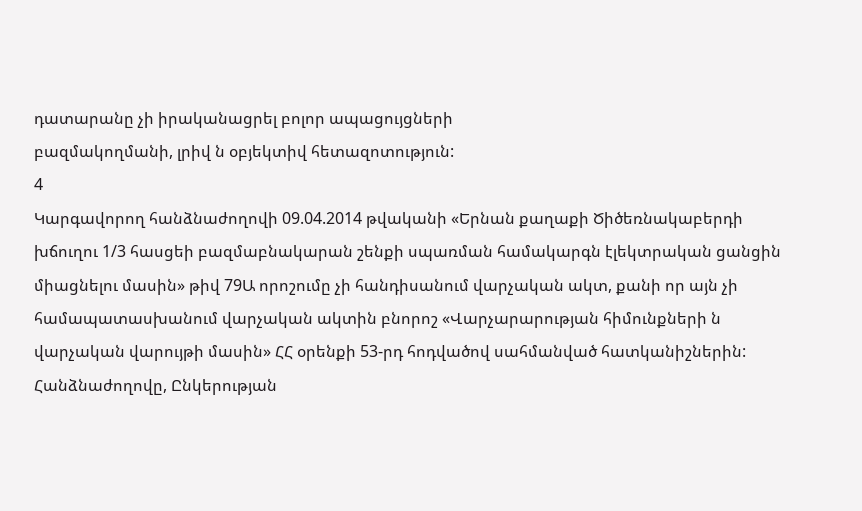դատարանը չի իրականացրել բոլոր ապացույցների
բազմակողմանի, լրիվ ն օբյեկտիվ հետազոտություն:
4
Կարգավորող հանձնաժողովի 09.04.2014 թվականի «Երնան քաղաքի Ծիծեռնակաբերդի խճուղու 1/3 հասցեի բազմաբնակարան շենքի սպառման համակարգն էլեկտրական ցանցին միացնելու մասին» թիվ 79Ա որոշումը չի հանդիսանում վարչական ակտ, քանի որ այն չի համապատասխանում վարչական ակտին բնորոշ «Վարչարարության հիմունքների ն վարչական վարույթի մասին» ՀՀ օրենքի 53-րդ հոդվածով սահմանված հատկանիշներին:
Հանձնաժողովը, Ընկերության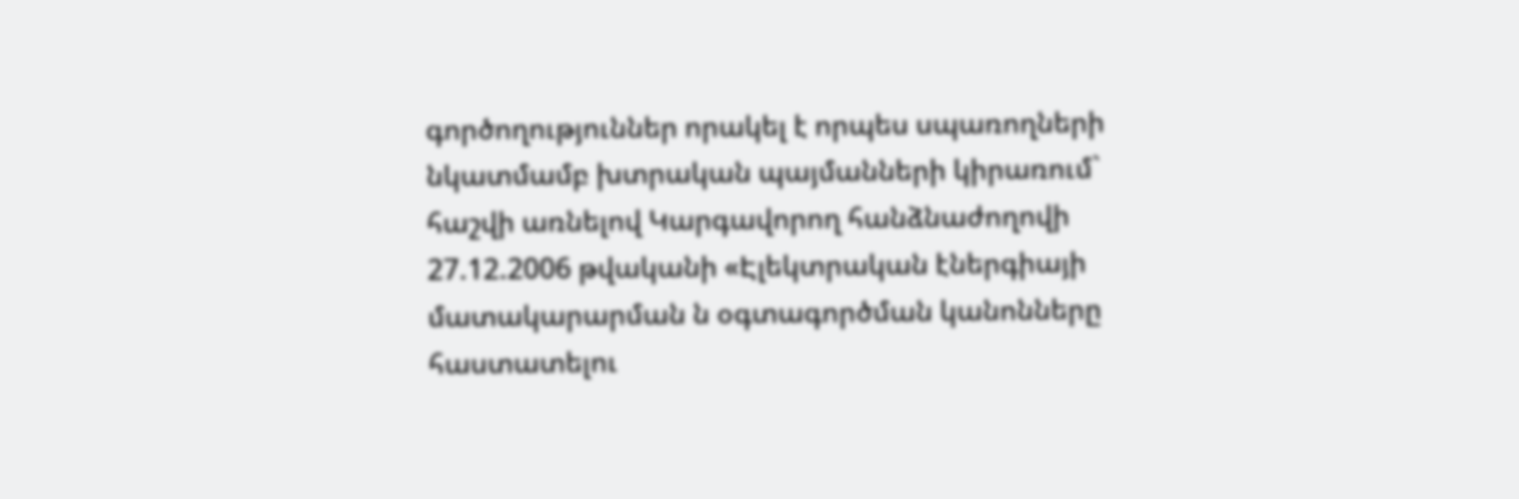գործողություններ որակել է որպես սպառողների նկատմամբ խտրական պայմանների կիրառում` հաշվի առնելով Կարգավորող հանձնաժողովի 27.12.2006 թվականի «Էլեկտրական էներգիայի մատակարարման ն օգտագործման կանոնները հաստատելու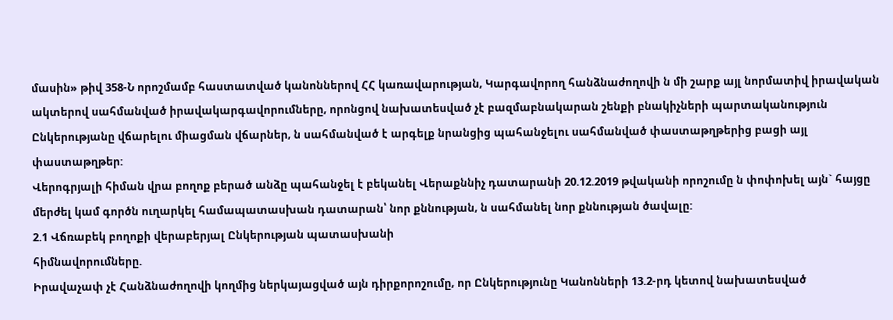մասին» թիվ 358-Ն որոշմամբ հաստատված կանոններով ՀՀ կառավարության, Կարգավորող հանձնաժողովի ն մի շարք այլ նորմատիվ իրավական ակտերով սահմանված իրավակարգավորումները, որոնցով նախատեսված չէ բազմաբնակարան շենքի բնակիչների պարտականություն Ընկերությանը վճարելու միացման վճարներ, ն սահմանված է արգելք նրանցից պահանջելու սահմանված փաստաթղթերից բացի այլ փաստաթղթեր:
Վերոգրյալի հիման վրա բողոք բերած անձը պահանջել է բեկանել Վերաքննիչ դատարանի 20.12.2019 թվականի որոշումը ն փոփոխել այն` հայցը մերժել կամ գործն ուղարկել համապատասխան դատարան՝ նոր քննության, ն սահմանել նոր քննության ծավալը:
2.1 Վճռաբեկ բողոքի վերաբերյալ Ընկերության պատասխանի
հիմնավորումները.
Իրավաչափ չէ Հանձնաժողովի կողմից ներկայացված այն դիրքորոշումը, որ Ընկերությունը Կանոնների 13.2-րդ կետով նախատեսված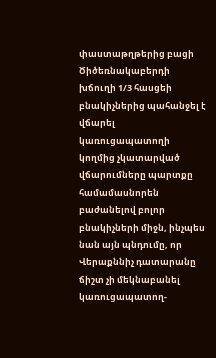փաստաթղթերից բացի Ծիծեռնակաբերդի խճուղի 1/3 հասցեի բնակիչներից պահանջել է վճարել կառուցապատողի կողմից չկատարված վճարումները պարտքը համամասնորեն բաժանելով բոլոր բնակիչների միջն, ինչպես նան այն պնդումը, որ Վերաքննիչ դատարանը ճիշտ չի մեկնաբանել կառուցապատող-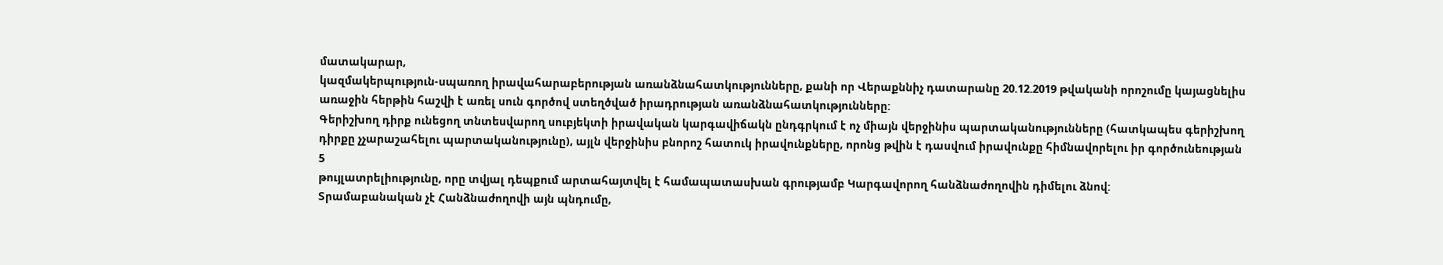մատակարար,
կազմակերպություն-սպառող իրավահարաբերության առանձնահատկությունները, քանի որ Վերաքննիչ դատարանը 20.12.2019 թվականի որոշումը կայացնելիս առաջին հերթին հաշվի է առել սուն գործով ստեղծված իրադրության առանձնահատկությունները:
Գերիշխող դիրք ունեցող տնտեսվարող սուբյեկտի իրավական կարգավիճակն ընդգրկում է ոչ միայն վերջինիս պարտականությունները (հատկապես գերիշխող դիրքը չչարաշահելու պարտականությունը), այլն վերջինիս բնորոշ հատուկ իրավունքները, որոնց թվին է դասվում իրավունքը հիմնավորելու իր գործունեության
5
թույլատրելիությունը, որը տվյալ դեպքում արտահայտվել է համապատասխան գրությամբ Կարգավորող հանձնաժողովին դիմելու ձնով:
Տրամաբանական չէ Հանձնաժողովի այն պնդումը,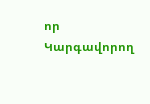որ Կարգավորող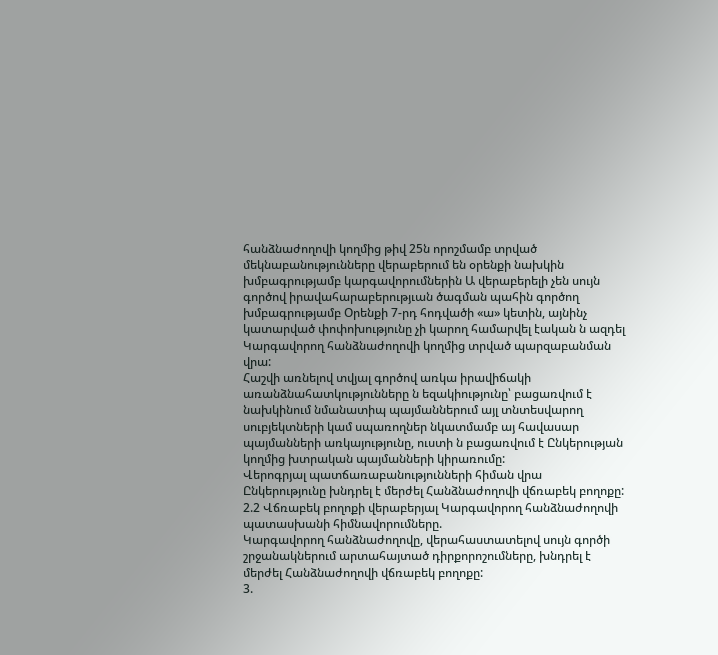հանձնաժողովի կողմից թիվ 25ն որոշմամբ տրված մեկնաբանությունները վերաբերում են օրենքի նախկին խմբագրությամբ կարգավորումներին Ա վերաբերելի չեն սույն գործով իրավահարաբերությւան ծագման պահին գործող խմբագրությամբ Օրենքի 7-րդ հոդվածի «ա» կետին, այնինչ կատարված փոփոխությունը չի կարող համարվել էական ն ազդել Կարգավորող հանձնաժողովի կողմից տրված պարզաբանման վրա:
Հաշվի առնելով տվյալ գործով առկա իրավիճակի առանձնահատկությունները ն եզակիությունը՝ բացառվում է նախկինում նմանատիպ պայմաններում այլ տնտեսվարող սուբյեկտների կամ սպառողներ նկատմամբ այ հավասար պայմանների առկայությունը, ուստի ն բացառվում է Ընկերության կողմից խտրական պայմանների կիրառումը:
Վերոգրյալ պատճառաբանությունների հիման վրա Ընկերությունը խնդրել է մերժել Հանձնաժողովի վճռաբեկ բողոքը:
2.2 Վճռաբեկ բողոքի վերաբերյալ Կարգավորող հանձնաժողովի
պատասխանի հիմնավորումները.
Կարգավորող հանձնաժողովը, վերահաստատելով սույն գործի շրջանակներում արտահայտած դիրքորոշումները, խնդրել է մերժել Հանձնաժողովի վճռաբեկ բողոքը:
3.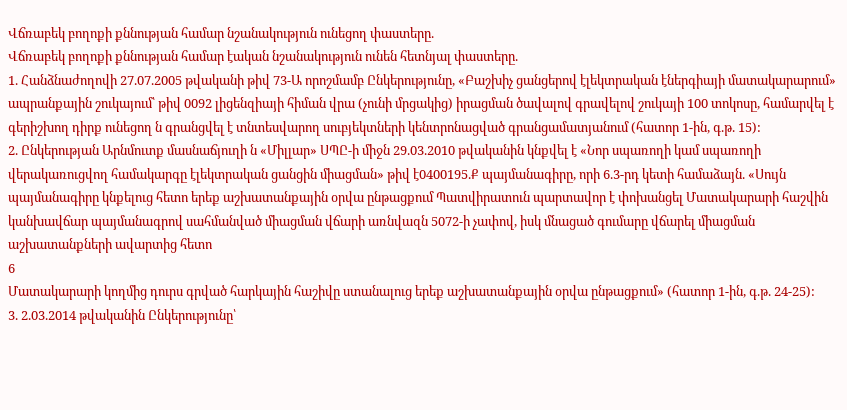Վճռաբեկ բողոքի քննության համար նշանակություն ունեցող փաստերը.
Վճռաբեկ բողոքի քննության համար էական նշանակություն ունեն հետնյալ փաստերը.
1. Հանձնաժողովի 27.07.2005 թվականի թիվ 73-Ա որոշմամբ Ընկերությունը, «Բաշխիչ ցանցերով էլեկտրական էներգիայի մատակարարում» ապրանքային շուկայում՝ թիվ 0092 լիցենզիայի հիման վրա (չունի մրցակից) իրացման ծավալով գրավելով շուկայի 100 տոկոսը, համարվել է գերիշխող դիրք ունեցող ն գրանցվել է տնտեսվարող սուբյեկտների կենտրոնացված գրանցամատյանում (հատոր 1-ին, գ.թ. 15):
2. Ընկերության Արնմուտք մասնաճյուղի ն «Միլլար» ՍՊԸ-ի միջն 29.03.2010 թվականին կնքվել է «Նոր սպառողի կամ սպառողի վերակառուցվող համակարգը էլեկտրական ցանցին միացման» թիվ է0400195.Ք պայմանագիրը, որի 6.3-րդ կետի համաձայն. «Սույն պայմանագիրը կնքելուց հետո երեք աշխատանքային օրվա ընթացքում Պատվիրատուն պարտավոր է փոխանցել Մատակարարի հաշվին կանխավճար պայմանագրով սահմանված միացման վճարի առնվազն 5072-ի չափով, իսկ մնացած գումարը վճարել միացման աշխատանքների ավարտից հետո
6
Մատակարարի կողմից դուրս գրված հարկային հաշիվը ստանալուց երեք աշխատանքային օրվա ընթացքում» (հատոր 1-ին, գ.թ. 24-25):
3. 2.03.2014 թվականին Ընկերությունը՝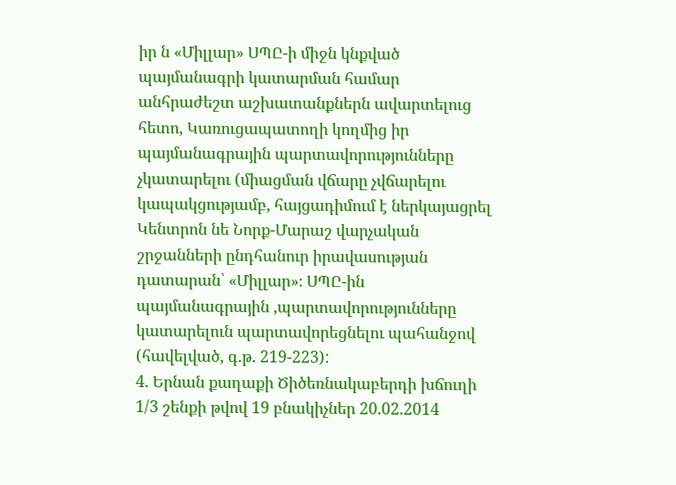իր ն «Միլլար» ՍՊԸ-ի միջն կնքված պայմանագրի կատարման համար անհրաժեշտ աշխատանքներն ավարտելուց հետո, Կառուցապատողի կողմից իր պայմանագրային պարտավորությունները չկատարելու (միացման վճարը չվճարելու կապակցությամբ, հայցադիմում է ներկայացրել Կենտրոն նե Նորք-Մարաշ վարչական շրջանների ընդհանուր իրավասության դատարան՝ «Միլլար»։ ՍՊԸ-ին պայմանագրային ,պարտավորությունները կատարելուն պարտավորեցնելու պահանջով (հավելված, գ.թ. 219-223):
4. Երնան քաղաքի Ծիծեռնակաբերդի խճուղի 1/3 շենքի թվով 19 բնակիչներ 20.02.2014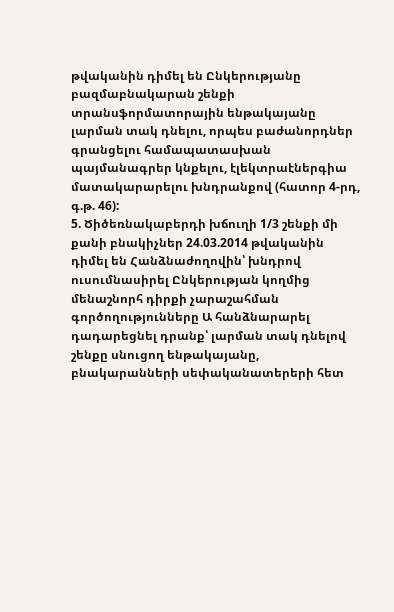թվականին դիմել են Ընկերությանը բազմաբնակարան շենքի տրանսֆորմատորային ենթակայանը լարման տակ դնելու, որպես բաժանորդներ գրանցելու համապատասխան պայմանագրեր կնքելու, էլեկտրաէներգիա մատակարարելու խնդրանքով (հատոր 4-րդ, գ.թ. 46):
5. Ծիծեռնակաբերդի խճուղի 1/3 շենքի մի քանի բնակիչներ 24.03.2014 թվականին դիմել են Հանձնաժողովին՝ խնդրով ուսումնասիրել Ընկերության կողմից մենաշնորհ դիրքի չարաշահման գործողությունները Ա հանձնարարել դադարեցնել դրանք՝ լարման տակ դնելով շենքը սնուցող ենթակայանը, բնակարանների սեփականատերերի հետ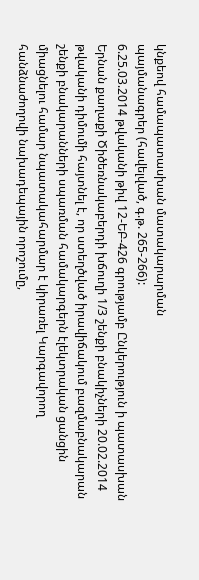կնքեով համապատասխան մատակարարման
պայմանագրեր (հավելված, գ.թ. 265-266):
6.25.03.2014 թվականի թիվ 12-ԵԲ-426 գրությամբ Ընկերություն ի պատասխան Երնան քաղաքի Ծիծեռնակաբերդի խճուղի 1/3 շենքի բնակիչների 20.02.2014 թվականի դիմումի հայտնել է, որ ստեղծված իրավիճակում բազմաբնակարան շենքի բնակարանների սպառման համակարգերն էլեկտրական ցանցին միացնելու համար նպատակահարմար է կիրառել Կարգավորող հանձնաժողովի նախադեպային որոշումը,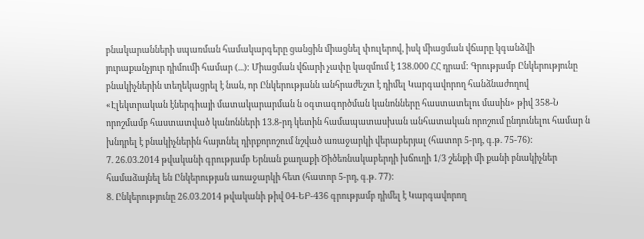բնակարանների սպառման համակարգերը ցանցին միացնել փուլերով, իսկ միացման վճարը կգանձվի յուրաքանչյուր դիմումի համար (...): Միացման վճարի չափը կազմում է 138.000 ՀՀ դրամ: Գրությամբ Ընկերությունը բնակիչներին տեղեկացրել է նան, որ Ընկերությանն անհրաժեշտ է դիմել Կարգավորող հանձնաժողով «Էլեկտրական էներգիայի մատակարարման ն օգտագործման կանոնները հաստատելու մասին» թիվ 358-Ն որոշմամբ հաստատված կանոնների 13.8-րդ կետին համապատասխան անհատական որոշում ընդունելու համար ն խնդրել է բնակիչներին հայտնել դիրքորոշում նշված առաջարկի վերաբերյալ (հատոր 5-րդ, գ.թ. 75-76):
7. 26.03.2014 թվականի գրությամբ Երնան քաղաքի Ծիծեռնակաբերդի խճուղի 1/3 շենքի մի քանի բնակիչներ համաձայնել են Ընկերության առաջարկի հետ (հատոր 5-րդ, գ.թ. 77):
8. Ընկերությունը 26.03.2014 թվականի թիվ 04-ԵԲ-436 գրությամբ դիմել է Կարգավորող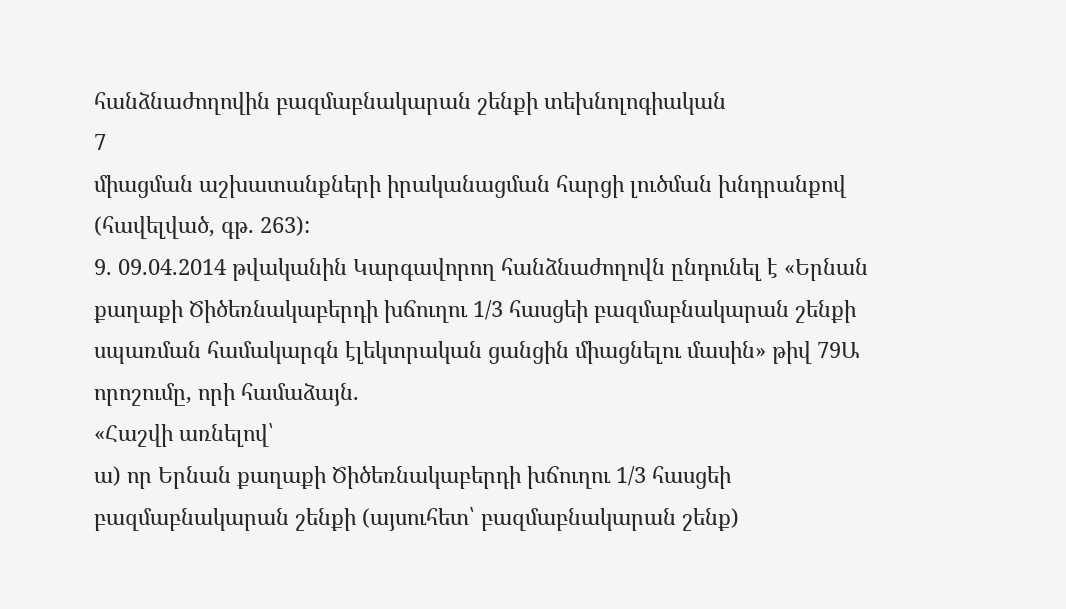հանձնաժողովին բազմաբնակարան շենքի տեխնոլոգիական
7
միացման աշխատանքների իրականացման հարցի լուծման խնդրանքով (հավելված, գթ. 263):
9. 09.04.2014 թվականին Կարգավորող հանձնաժողովն ընդունել է «Երնան քաղաքի Ծիծեռնակաբերդի խճուղու 1/3 հասցեի բազմաբնակարան շենքի սպառման համակարգն էլեկտրական ցանցին միացնելու մասին» թիվ 79Ա որոշումը, որի համաձայն.
«Հաշվի առնելով՝
ա) որ Երնան քաղաքի Ծիծեռնակաբերդի խճուղու 1/3 հասցեի
բազմաբնակարան շենքի (այսուհետ՝ բազմաբնակարան շենք)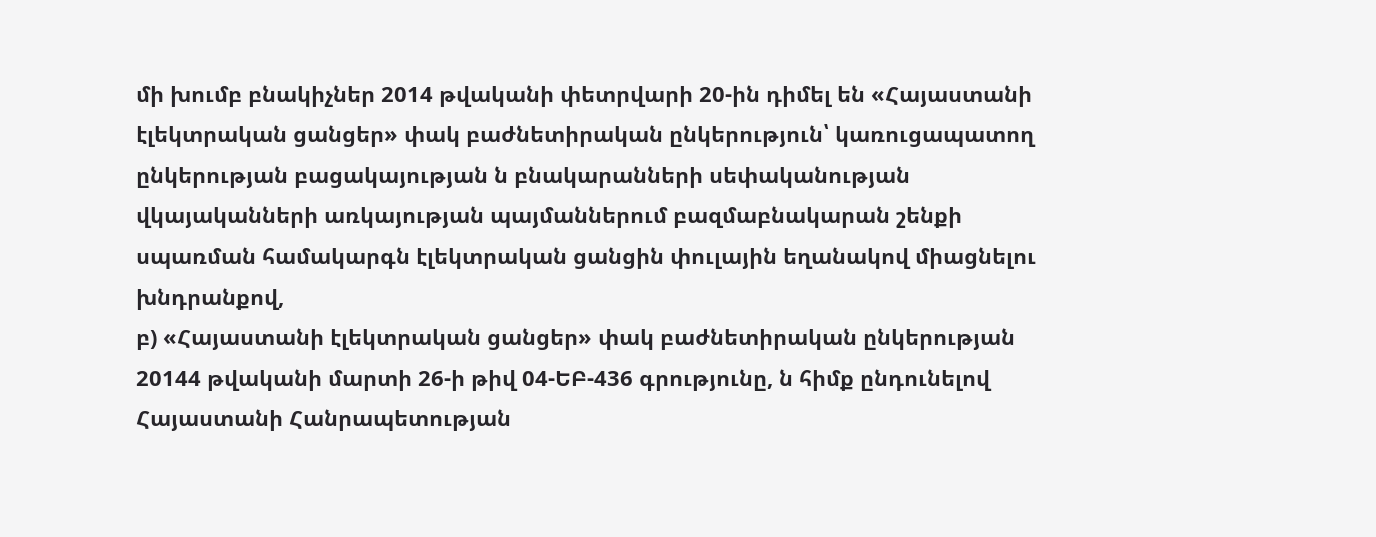մի խումբ բնակիչներ 2014 թվականի փետրվարի 20-ին դիմել են «Հայաստանի էլեկտրական ցանցեր» փակ բաժնետիրական ընկերություն՝ կառուցապատող ընկերության բացակայության ն բնակարանների սեփականության վկայականների առկայության պայմաններում բազմաբնակարան շենքի սպառման համակարգն էլեկտրական ցանցին փուլային եղանակով միացնելու խնդրանքով,
բ) «Հայաստանի էլեկտրական ցանցեր» փակ բաժնետիրական ընկերության 20144 թվականի մարտի 26-ի թիվ 04-ԵԲ-436 գրությունը, ն հիմք ընդունելով Հայաստանի Հանրապետության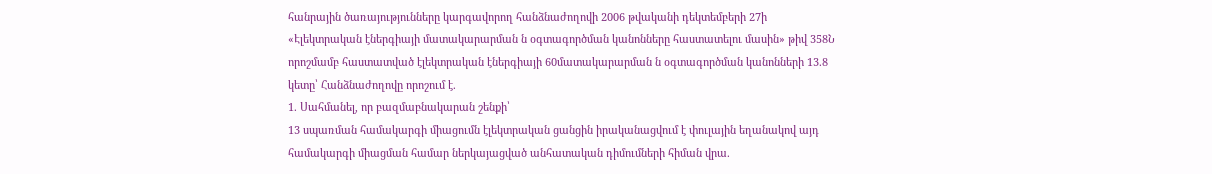հանրային ծառայությունները կարգավորող հանձնաժողովի 2006 թվականի դեկտեմբերի 27ի «Էլեկտրական էներգիայի մատակարարման ն օգտագործման կանոնները հաստատելու մասին» թիվ 358Ն որոշմամբ հաստատված էլեկտրական էներգիայի 60մատակարարման ն օգտագործման կանոնների 13.8 կետը՝ Հանձնաժողովը որոշում է.
1. Սահմանել, որ բազմաբնակարան շենքի՝
13 սպառման համակարգի միացումն էլեկտրական ցանցին իրականացվում է փուլային եղանակով այդ համակարգի միացման համար ներկայացված անհատական դիմումների հիման վրա.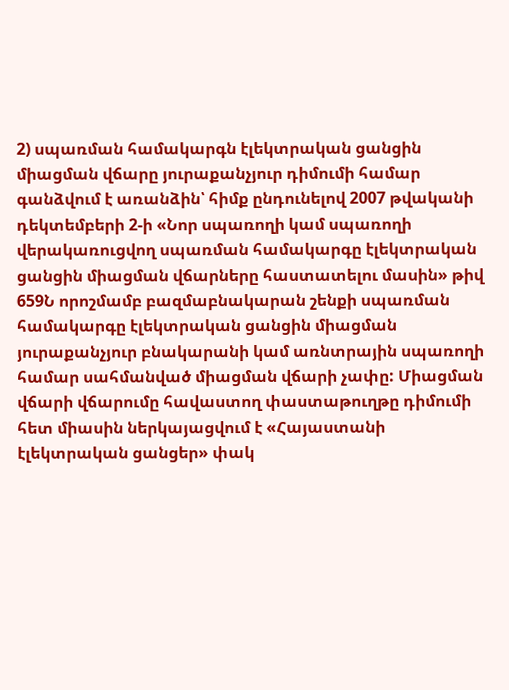2) սպառման համակարգն էլեկտրական ցանցին միացման վճարը յուրաքանչյուր դիմումի համար գանձվում է առանձին՝ հիմք ընդունելով 2007 թվականի դեկտեմբերի 2-ի «Նոր սպառողի կամ սպառողի վերակառուցվող սպառման համակարգը էլեկտրական ցանցին միացման վճարները հաստատելու մասին» թիվ 659Ն որոշմամբ բազմաբնակարան շենքի սպառման համակարգը էլեկտրական ցանցին միացման յուրաքանչյուր բնակարանի կամ առնտրային սպառողի համար սահմանված միացման վճարի չափը: Միացման վճարի վճարումը հավաստող փաստաթուղթը դիմումի հետ միասին ներկայացվում է «Հայաստանի էլեկտրական ցանցեր» փակ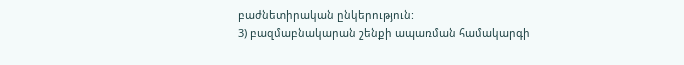բաժնետիրական ընկերություն:
3) բազմաբնակարան շենքի ապառման համակարգի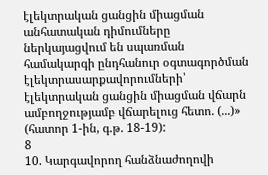էլեկտրական ցանցին միացման անհատական դիմումները ներկայացվում են սպառման համակարգի ընդհանուր օգտագործման էլեկտրասարքավորումների՝ էլեկտրական ցանցին միացման վճարն ամբողջությամբ վճարելուց հետո. (...)» (հատոր 1-ին, գ.թ. 18-19):
8
10. Կարգավորող հանձնաժողովի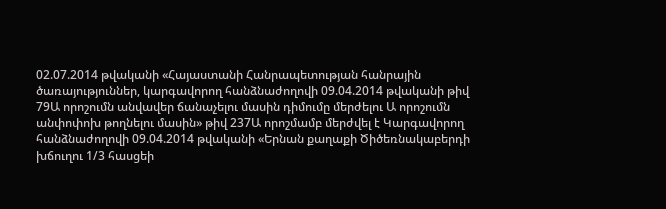02.07.2014 թվականի «Հայաստանի Հանրապետության հանրային ծառայություններ, կարգավորող հանձնաժողովի 09.04.2014 թվականի թիվ 79Ա որոշումն անվավեր ճանաչելու մասին դիմումը մերժելու Ա որոշումն անփոփոխ թողնելու մասին» թիվ 237Ա որոշմամբ մերժվել է Կարգավորող հանձնաժողովի 09.04.2014 թվականի «Երնան քաղաքի Ծիծեռնակաբերդի խճուղու 1/3 հասցեի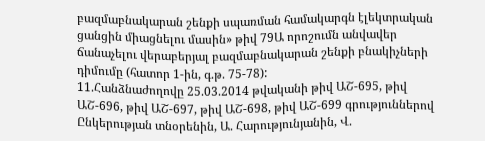բազմաբնակարան շենքի սպառման համակարգն էլեկտրական ցանցին միացնելու մասին» թիվ 79Ա որոշումն անվավեր ճանաչելու վերաբերյալ բազմաբնակարան շենքի բնակիչների դիմումը (հատոր 1-ին, գ.թ. 75-78):
11.Հանձնաժողովը 25.03.2014 թվականի թիվ ԱՇ-695, թիվ ԱՇ-696, թիվ ԱՇ-697, թիվ ԱՇ-698, թիվ ԱՇ-699 գրություններով Ընկերության տնօրենին, Ա. Հարությունյանին, Վ.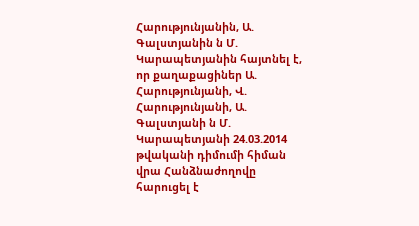Հարությունյանին, Ա. Գալստյանին ն Մ. Կարապետյանին հայտնել է, որ քաղաքացիներ Ա. Հարությունյանի, Վ. Հարությունյանի, Ա. Գալստյանի ն Մ. Կարապետյանի 24.03.2014 թվականի դիմումի հիման վրա Հանձնաժողովը հարուցել է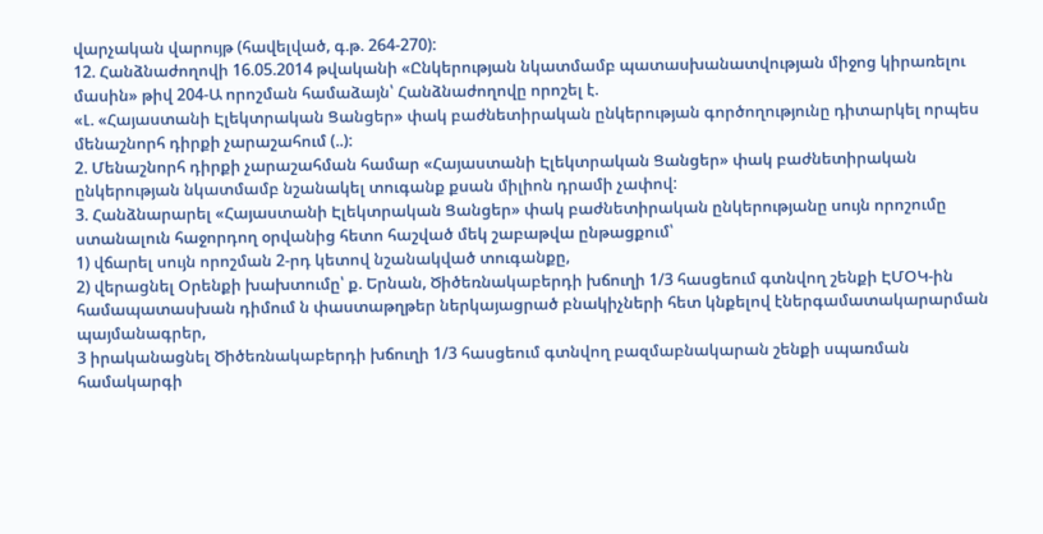վարչական վարույթ (հավելված, գ.թ. 264-270):
12. Հանձնաժողովի 16.05.2014 թվականի «Ընկերության նկատմամբ պատասխանատվության միջոց կիրառելու մասին» թիվ 204-Ա որոշման համաձայն՝ Հանձնաժողովը որոշել է.
«Լ. «Հայաստանի Էլեկտրական Ցանցեր» փակ բաժնետիրական ընկերության գործողությունը դիտարկել որպես մենաշնորհ դիրքի չարաշահում (..):
2. Մենաշնորհ դիրքի չարաշահման համար «Հայաստանի Էլեկտրական Ցանցեր» փակ բաժնետիրական ընկերության նկատմամբ նշանակել տուգանք քսան միլիոն դրամի չափով:
3. Հանձնարարել «Հայաստանի Էլեկտրական Ցանցեր» փակ բաժնետիրական ընկերությանը սույն որոշումը ստանալուն հաջորդող օրվանից հետո հաշված մեկ շաբաթվա ընթացքում՝
1) վճարել սույն որոշման 2-րդ կետով նշանակված տուգանքը,
2) վերացնել Օրենքի խախտումը՝ ք. Երնան, Ծիծեռնակաբերդի խճուղի 1/3 հասցեում գտնվող շենքի ԷՄՕԿ-ին համապատասխան դիմում ն փաստաթղթեր ներկայացրած բնակիչների հետ կնքելով էներգամատակարարման պայմանագրեր,
3 իրականացնել Ծիծեռնակաբերդի խճուղի 1/3 հասցեում գտնվող բազմաբնակարան շենքի սպառման համակարգի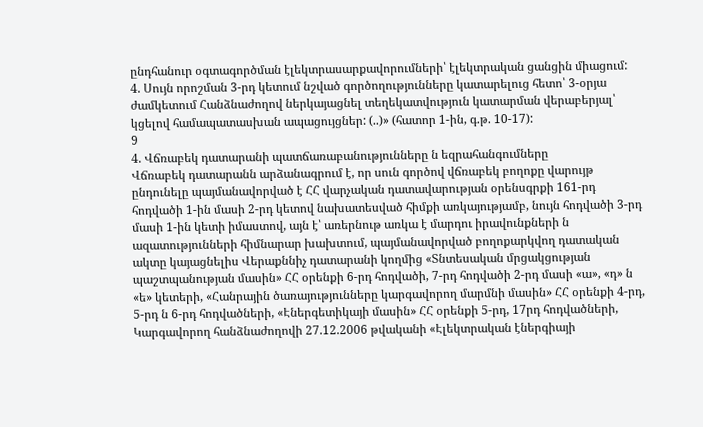ընդհանուր օգտագործման էլեկտրասարքավորումների՝ էլեկտրական ցանցին միացում:
4. Սույն որոշման 3-րդ կետում նշված գործողությունները կատարելուց հետո՝ 3-օրյա ժամկետում Հանձնաժողով ներկայացնել տեղեկատվություն կատարման վերաբերյալ՝ կցելով համապատասխան ապացույցներ: (..)» (հատոր 1-ին, գ.թ. 10-17):
9
4. Վճռաբեկ դատարանի պատճառաբանությունները ն եզրահանգումները
Վճռաբեկ դատարանն արձանագրում է, որ սուն գործով վճռաբեկ բողոքը վարույթ ընդունելը պայմանավորված է ՀՀ վարչական դատավարության օրենսգրքի 161-րդ հոդվածի 1-ին մասի 2-րդ կետով նախատեսված հիմքի առկայությամբ, նույն հոդվածի 3-րդ մասի 1-ին կետի իմաստով, այն է՝ առերնութ առկա է մարդու իրավունքների ն ազատությունների հիմնարար խախտում, պայմանավորված բողոքարկվող դատական ակտը կայացնելիս Վերաքննիչ դատարանի կողմից «Տնտեսական մրցակցության պաշտպանության մասին» ՀՀ օրենքի 6-րդ հոդվածի, 7-րդ հոդվածի 2-րդ մասի «ա», «դ» ն «ե» կետերի, «Հանրային ծառայությունները կարգավորող մարմնի մասին» ՀՀ օրենքի 4-րդ, 5-րդ ն 6-րդ հոդվածների, «Էներգետիկայի մասին» ՀՀ օրենքի 5-րդ, 17րդ հոդվածների, Կարգավորող հանձնաժողովի 27.12.2006 թվականի «Էլեկտրական էներգիայի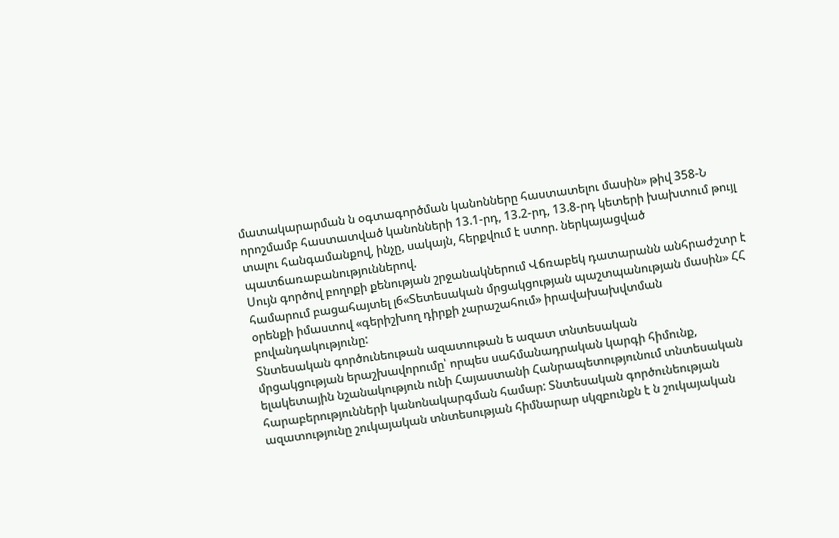մատակարարման ն օգտագործման կանոնները հաստատելու մասին» թիվ 358-Ն որոշմամբ հաստատված կանոնների 13.1-րդ, 13.2-րդ, 13.8-րդ կետերի խախտում թույլ տալու հանգամանքով, ինչը, սակայն, հերքվում է ստոր. ներկայացված պատճառաբանություններով.
Սույն գործով բողոքի քենության շրջանակներում Վճռաբեկ դատարանն անհրաժշտր է համարում բացահայտել լ6«Տետեսական մրցակցության պաշտպանության մասին» ՀՀ օրենքի իմաստով «գերիշխող դիրքի չարաշահում» իրավախախվտման բովանդակությունը:
Տնտեսական գործունեութան ազատութան ե ազատ տնտեսական
մրցակցության երաշխավորումը՝ որպես սահմանադրական կարգի հիմունք, ելակետային նշանակություն ունի Հայաստանի Հանրապետությունում տնտեսական հարաբերությունների կանոնակարգման համար: Տնտեսական գործունեության ազատությունը շուկայական տնտեսության հիմնարար սկզբունքն է ն շուկայական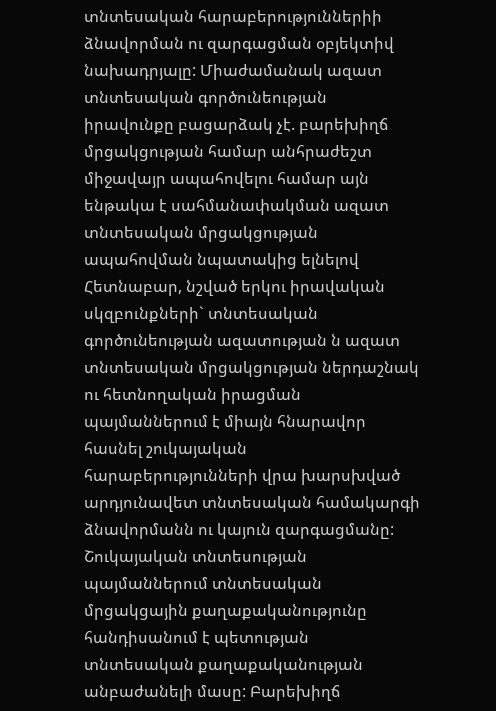տնտեսական հարաբերություններիի ձնավորման ու զարգացման օբյեկտիվ նախադրյալը: Միաժամանակ ազատ տնտեսական գործունեության իրավունքը բացարձակ չէ. բարեխիղճ մրցակցության համար անհրաժեշտ միջավայր ապահովելու համար այն ենթակա է սահմանափակման ազատ տնտեսական մրցակցության ապահովման նպատակից ելնելով Հետնաբար, նշված երկու իրավական սկզբունքների` տնտեսական գործունեության ազատության ն ազատ տնտեսական մրցակցության ներդաշնակ ու հետնողական իրացման պայմաններում է միայն հնարավոր հասնել շուկայական հարաբերությունների վրա խարսխված արդյունավետ տնտեսական համակարգի ձնավորմանն ու կայուն զարգացմանը:
Շուկայական տնտեսության պայմաններում տնտեսական մրցակցային քաղաքականությունը հանդիսանում է պետության տնտեսական քաղաքականության անբաժանելի մասը: Բարեխիղճ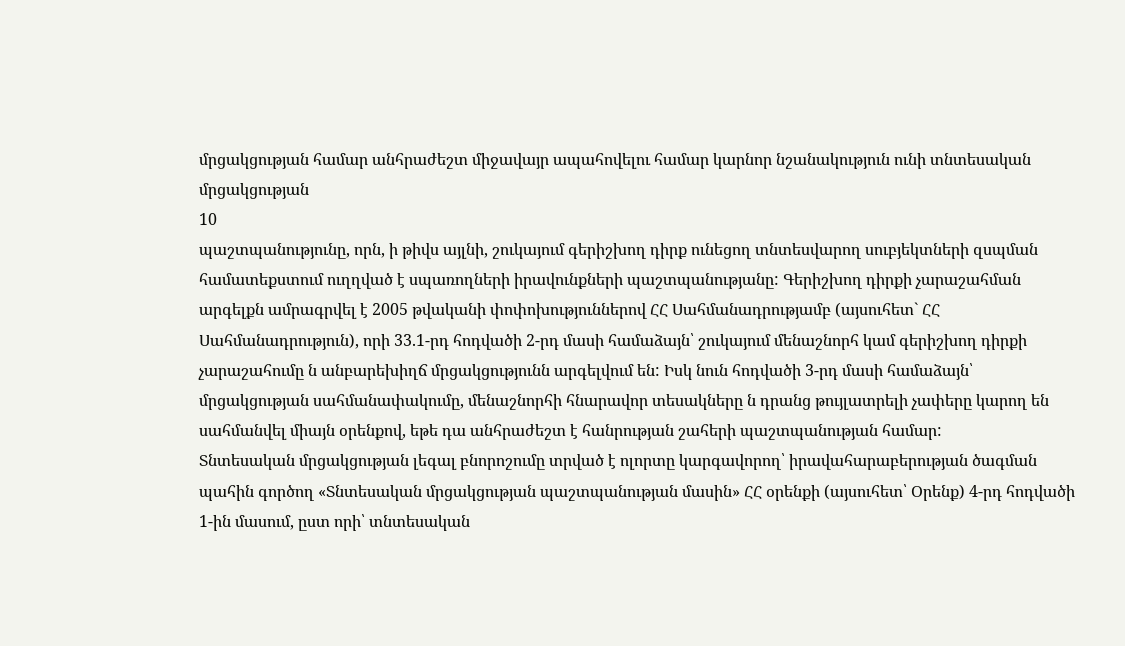մրցակցության համար անհրաժեշտ միջավայր ապահովելու համար կարնոր նշանակություն ունի տնտեսական մրցակցության
10
պաշտպանությունը, որն, ի թիվս այլնի, շուկայում գերիշխող դիրք ունեցող տնտեսվարող սուբյեկտների զսպման համատեքստում ուղղված է սպառողների իրավունքների պաշտպանությանը: Գերիշխող դիրքի չարաշահման արգելքն ամրագրվել է 2005 թվականի փոփոխություններով ՀՀ Սահմանադրությամբ (այսուհետ` ՀՀ Սահմանադրություն), որի 33.1-րդ հոդվածի 2-րդ մասի համաձայն՝ շուկայում մենաշնորհ կամ գերիշխող դիրքի չարաշահումը ն անբարեխիղճ մրցակցությունն արգելվում են: Իսկ նուն հոդվածի 3-րդ մասի համաձայն՝ մրցակցության սահմանափակումը, մենաշնորհի հնարավոր տեսակները ն դրանց թույլատրելի չափերը կարող են սահմանվել միայն օրենքով, եթե դա անհրաժեշտ է հանրության շահերի պաշտպանության համար:
Տնտեսական մրցակցության լեգալ բնորոշումը տրված է ոլորտը կարգավորող՝ իրավահարաբերության ծագման պահին գործող «Տնտեսական մրցակցության պաշտպանության մասին» ՀՀ օրենքի (այսուհետ՝ Օրենք) 4-րդ հոդվածի 1-ին մասում, ըստ որի՝ տնտեսական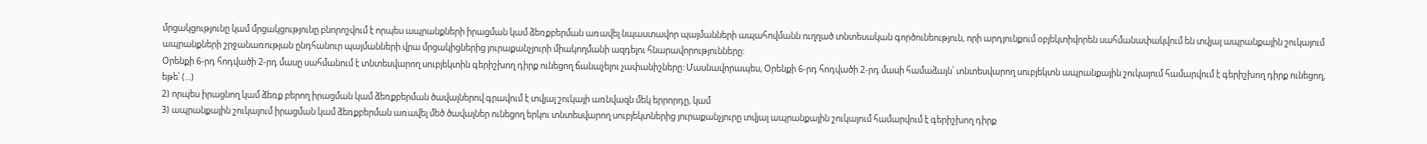մրցակցությունը կամ մրցակցությունը բնորոշվում է որպես ապրանքների իրացման կամ ձեռքբերման առավել նպաստավոր պայմանների ապահովմանն ուղղած տնտեսական գործունեություն, որի արդյունքում օբյեկտիվորեն սահմանափակվում են տվյալ ապրանքային շուկայում ապրանքների շրջանառության ընդհանուր պայմանների վրա մրցակիցներից յուրաքանչյուրի միակողմանի ազդելու հնարավորությունները:
Օրենքի 6-րդ հոդվածի 2-րդ մասը սահմանում է տնտեսվարող սուբյեկտին գերիշխող դիրք ունեցող ճանաչելու չափանիշները: Մասնավորապես, Օրենքի 6-րդ հոդվածի 2-րդ մասի համաձայն՝ տնտեսվարող սուբյեկտն ապրանքային շուկայում համարվում է գերիշխող դիրք ունեցող, եթե՝ (...)
2) որպես իրացնող կամ ձեռք բերող իրացման կամ ձեռքբերման ծավալներով գրավում է տվյալ շուկայի առնվազն մեկ երրորդը, կամ
3) ապրանքային շուկայում իրացման կամ ձեռքբերման առավել մեծ ծավալներ ունեցող երկու տնտեսվարող սուբյեկտներից յուրաքանչյուրը տվյալ ապրանքային շուկայում համարվում է գերիշխող դիրք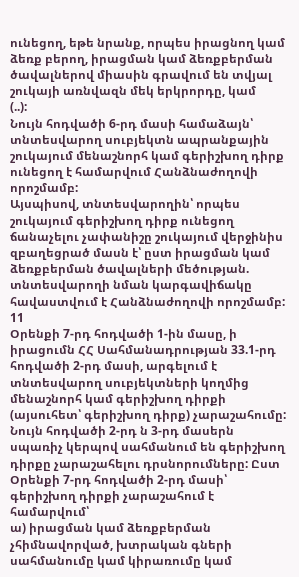ունեցող, եթե նրանք, որպես իրացնող կամ ձեռք բերող, իրացման կամ ձեռքբերման ծավալներով միասին գրավում են տվյալ շուկայի առնվազն մեկ երկրորդը, կամ
(..):
Նույն հոդվածի 6-րդ մասի համաձայն՝ տնտեսվարող սուբյեկտն ապրանքային շուկայում մենաշնորհ կամ գերիշխող դիրք ունեցող է համարվում Հանձնաժողովի որոշմամբ:
Այսպիսով, տնտեսվարողին՝ որպես շուկայում գերիշխող դիրք ունեցող ճանաչելու չափանիշը շուկայում վերջինիս զբաղեցրած մասն է՝ ըստ իրացման կամ ձեռքբերման ծավալների մեծության. տնտեսվարողի նման կարգավիճակը հավաստվում է Հանձնաժողովի որոշմամբ:
11
Օրենքի 7-րդ հոդվածի 1-ին մասը, ի իրացումն ՀՀ Սահմանադրության 33.1-րդ հոդվածի 2-րդ մասի, արգելում է տնտեսվարող սուբյեկտների կողմից մենաշնորհ կամ գերիշխող դիրքի (այսուհետ՝ գերիշխող դիրք) չարաշահումը:
Նույն հոդվածի 2-րդ ն 3-րդ մասերն սպառիչ կերպով սահմանում են գերիշխող դիրքը չարաշահելու դրսնորումները: Ըստ Օրենքի 7-րդ հոդվածի 2-րդ մասի՝ գերիշխող դիրքի չարաշահում է համարվում՝
ա) իրացման կամ ձեռքբերման չհիմնավորված, խտրական գների սահմանումը կամ կիրառումը կամ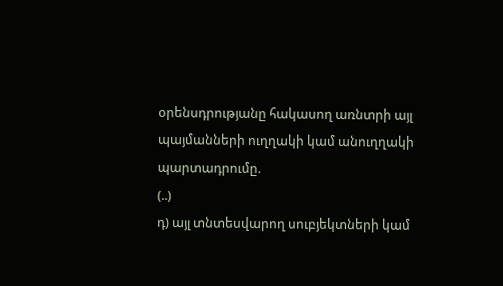օրենսդրությանը հակասող առնտրի այլ պայմանների ուղղակի կամ անուղղակի պարտադրումը.
(..)
դ) այլ տնտեսվարող սուբյեկտների կամ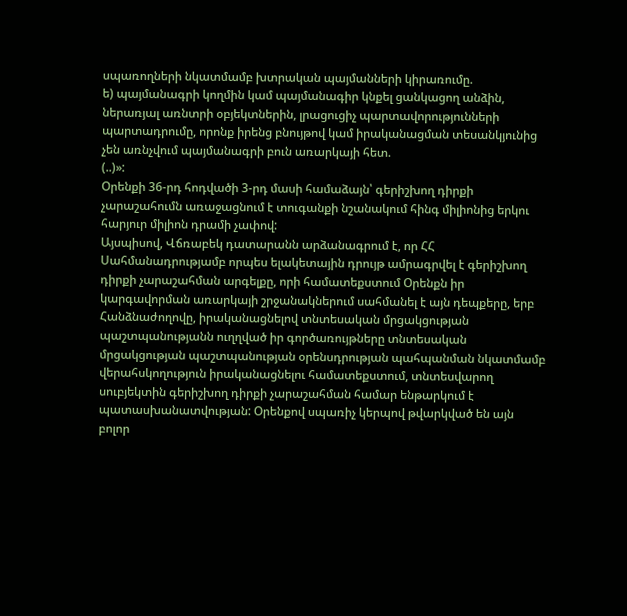սպառողների նկատմամբ խտրական պայմանների կիրառումը.
ե) պայմանագրի կողմին կամ պայմանագիր կնքել ցանկացող անձին, ներառյալ առնտրի օբյեկտներին, լրացուցիչ պարտավորությունների պարտադրումը, որոնք իրենց բնույթով կամ իրականացման տեսանկյունից չեն առնչվում պայմանագրի բուն առարկայի հետ.
(..)»:
Օրենքի 36-րդ հոդվածի 3-րդ մասի համաձայն՝ գերիշխող դիրքի չարաշահումն առաջացնում է տուգանքի նշանակում հինգ միլիոնից երկու հարյուր միլիոն դրամի չափով:
Այսպիսով, Վճռաբեկ դատարանն արձանագրում է, որ ՀՀ Սահմանադրությամբ որպես ելակետային դրույթ ամրագրվել է գերիշխող դիրքի չարաշահման արգելքը, որի համատեքստում Օրենքն իր կարգավորման առարկայի շրջանակներում սահմանել է այն դեպքերը, երբ Հանձնաժողովը, իրականացնելով տնտեսական մրցակցության պաշտպանությանն ուղղված իր գործառույթները տնտեսական մրցակցության պաշտպանության օրենսդրության պահպանման նկատմամբ վերահսկողություն իրականացնելու համատեքստում, տնտեսվարող սուբյեկտին գերիշխող դիրքի չարաշահման համար ենթարկում է պատասխանատվության: Օրենքով սպառիչ կերպով թվարկված են այն բոլոր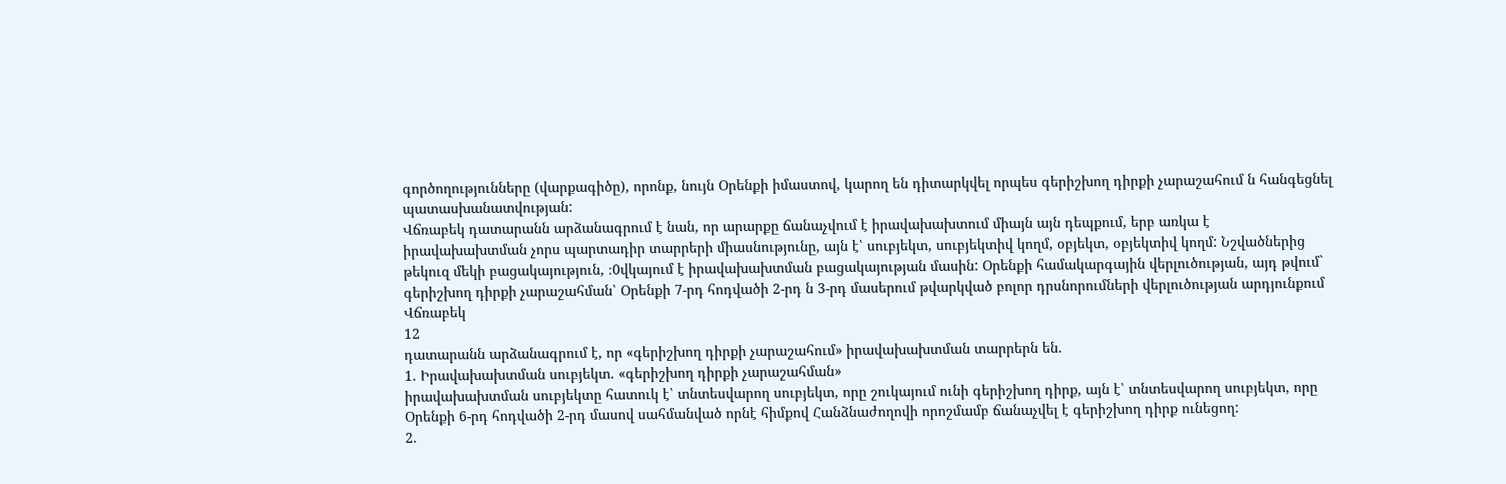գործողությունները (վարքագիծը), որոնք, նույն Օրենքի իմաստով, կարող են դիտարկվել որպես գերիշխող դիրքի չարաշահում ն հանգեցնել պատասխանատվության:
Վճռաբեկ դատարանն արձանագրում է նան, որ արարքը ճանաչվում է իրավախախտում միայն այն դեպքում, երբ առկա է իրավախախտման չորս պարտադիր տարրերի միասնությունը, այն է՝ սուբյեկտ, սուբյեկտիվ կողմ, օբյեկտ, օբյեկտիվ կողմ: Նշվածներից թեկուզ մեկի բացակայություն, ։0վկայում է իրավախախտման բացակայության մասին: Օրենքի համակարգային վերլուծության, այդ թվում` գերիշխող դիրքի չարաշահման՝ Օրենքի 7-րդ հոդվածի 2-րդ ն 3-րդ մասերում թվարկված բոլոր դրսնորումների վերլուծության արդյունքում Վճռաբեկ
12
դատարանն արձանագրում է, որ «գերիշխող դիրքի չարաշահում» իրավախախտման տարրերն են.
1. Իրավախախտման սուբյեկտ. «գերիշխող դիրքի չարաշահման»
իրավախախտման սուբյեկտը հատուկ է՝ տնտեսվարող սուբյեկտ, որը շուկայում ունի գերիշխող դիրք, այն է՝ տնտեսվարող սուբյեկտ, որը Օրենքի 6-րդ հոդվածի 2-րդ մասով սահմանված որնէ հիմքով Հանձնաժողովի որոշմամբ ճանաչվել է գերիշխող դիրք ունեցող:
2.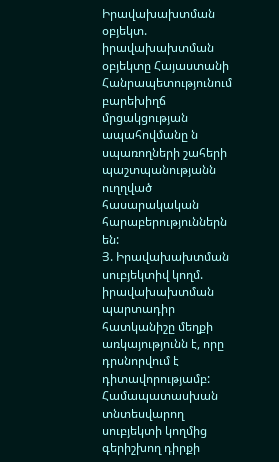Իրավախախտման օբյեկտ. իրավախախտման օբյեկտը Հայաստանի
Հանրապետությունում բարեխիղճ մրցակցության ապահովմանը ն սպառողների շահերի պաշտպանությանն ուղղված հասարակական հարաբերություններն են:
Յ. Իրավախախտման սուբյեկտիվ կողմ. իրավախախտման պարտադիր
հատկանիշը մեղքի առկայությունն է, որը դրսնորվում է դիտավորությամբ: Համապատասխան տնտեսվարող սուբյեկտի կողմից գերիշխող դիրքի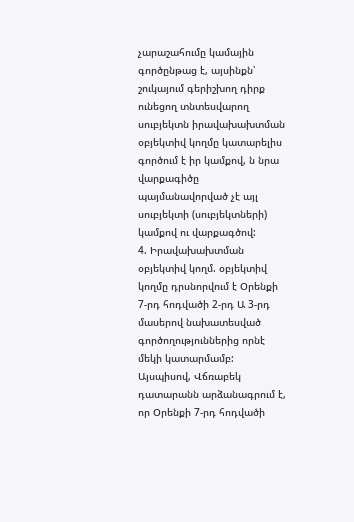չարաշահումը կամային գործընթաց է, այսինքն՝ շուկայում գերիշխող դիրք ունեցող տնտեսվարող սուբյեկտն իրավախախտման օբյեկտիվ կողմը կատարելիս գործում է իր կամքով, ն նրա վարքագիծը պայմանավորված չէ այլ սուբյեկտի (սուբյեկտների) կամքով ու վարքագծով:
4. Իրավախախտման օբյեկտիվ կողմ. օբյեկտիվ կողմը դրսնորվում է Օրենքի 7-րդ հոդվածի 2-րդ Ա 3-րդ մասերով նախատեսված գործողություններից որնէ մեկի կատարմամբ:
Այսպիսով, Վճռաբեկ դատարանն արձանագրում է, որ Օրենքի 7-րդ հոդվածի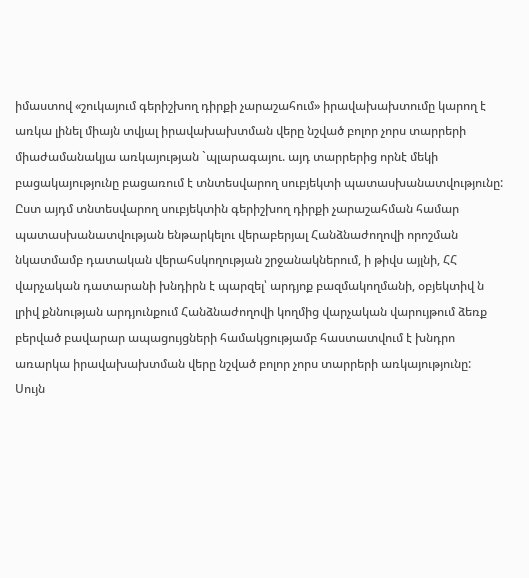իմաստով «շուկայում գերիշխող դիրքի չարաշահում» իրավախախտումը կարող է առկա լինել միայն տվյալ իրավախախտման վերը նշված բոլոր չորս տարրերի միաժամանակյա առկայության `պլարագայու. այդ տարրերից որնէ մեկի բացակայությունը բացառում է տնտեսվարող սուբյեկտի պատասխանատվությունը: Ըստ այդմ տնտեսվարող սուբյեկտին գերիշխող դիրքի չարաշահման համար պատասխանատվության ենթարկելու վերաբերյալ Հանձնաժողովի որոշման նկատմամբ դատական վերահսկողության շրջանակներում, ի թիվս այլնի, ՀՀ վարչական դատարանի խնդիրն է պարզել՝ արդյոք բազմակողմանի, օբյեկտիվ ն լրիվ քննության արդյունքում Հանձնաժողովի կողմից վարչական վարույթում ձեռք բերված բավարար ապացույցների համակցությամբ հաստատվում է խնդրո առարկա իրավախախտման վերը նշված բոլոր չորս տարրերի առկայությունը:
Սույն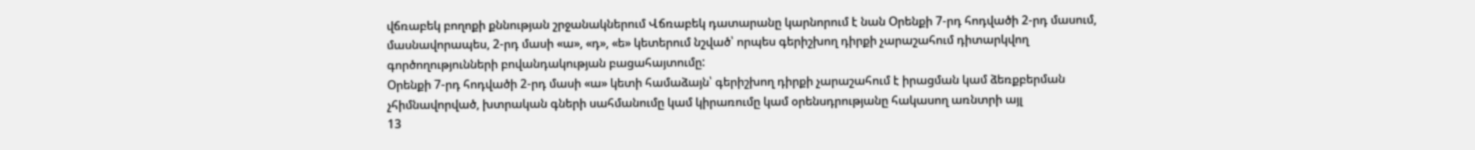վճռաբեկ բողոքի քննության շրջանակներում Վճռաբեկ դատարանը կարնորում է նան Օրենքի 7-րդ հոդվածի 2-րդ մասում, մասնավորապես, 2-րդ մասի «ա», «դ», «ե» կետերում նշված՝ որպես գերիշխող դիրքի չարաշահում դիտարկվող գործողությունների բովանդակության բացահայտումը:
Օրենքի 7-րդ հոդվածի 2-րդ մասի «ա» կետի համաձայն՝ գերիշխող դիրքի չարաշահում է իրացման կամ ձեռքբերման չհիմնավորված, խտրական գների սահմանումը կամ կիրառումը կամ օրենսդրությանը հակասող առնտրի այլ
13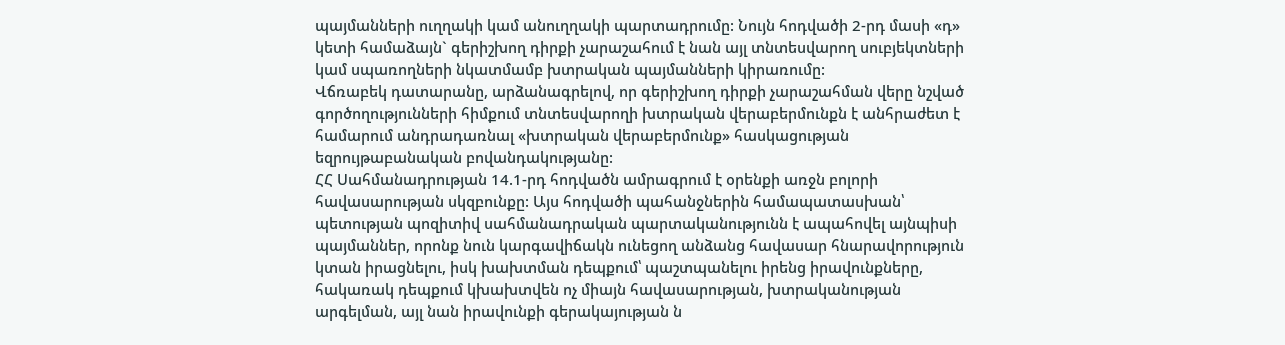պայմանների ուղղակի կամ անուղղակի պարտադրումը: Նույն հոդվածի 2-րդ մասի «դ» կետի համաձայն` գերիշխող դիրքի չարաշահում է նան այլ տնտեսվարող սուբյեկտների կամ սպառողների նկատմամբ խտրական պայմանների կիրառումը:
Վճռաբեկ դատարանը, արձանագրելով, որ գերիշխող դիրքի չարաշահման վերը նշված գործողությունների հիմքում տնտեսվարողի խտրական վերաբերմունքն է անհրաժետ է համարում անդրադառնալ «խտրական վերաբերմունք» հասկացության եզրույթաբանական բովանդակությանը:
ՀՀ Սահմանադրության 14.1-րդ հոդվածն ամրագրում է օրենքի առջն բոլորի հավասարության սկզբունքը: Այս հոդվածի պահանջներին համապատասխան՝ պետության պոզիտիվ սահմանադրական պարտականությունն է ապահովել այնպիսի պայմաններ, որոնք նուն կարգավիճակն ունեցող անձանց հավասար հնարավորություն կտան իրացնելու, իսկ խախտման դեպքում՝ պաշտպանելու իրենց իրավունքները, հակառակ դեպքում կխախտվեն ոչ միայն հավասարության, խտրականության արգելման, այլ նան իրավունքի գերակայության ն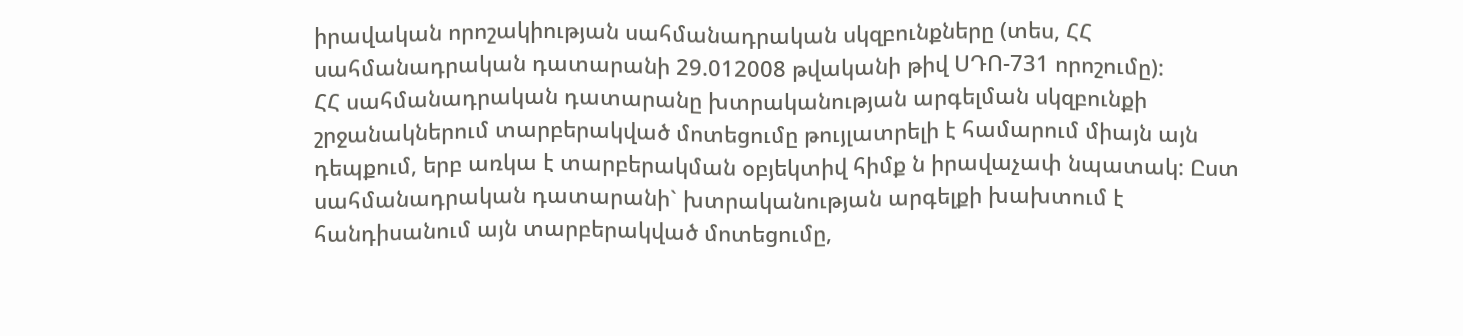իրավական որոշակիության սահմանադրական սկզբունքները (տես, ՀՀ սահմանադրական դատարանի 29.012008 թվականի թիվ ՍԴՈ-731 որոշումը):
ՀՀ սահմանադրական դատարանը խտրականության արգելման սկզբունքի շրջանակներում տարբերակված մոտեցումը թույլատրելի է համարում միայն այն դեպքում, երբ առկա է տարբերակման օբյեկտիվ հիմք ն իրավաչափ նպատակ: Ըստ սահմանադրական դատարանի` խտրականության արգելքի խախտում է հանդիսանում այն տարբերակված մոտեցումը,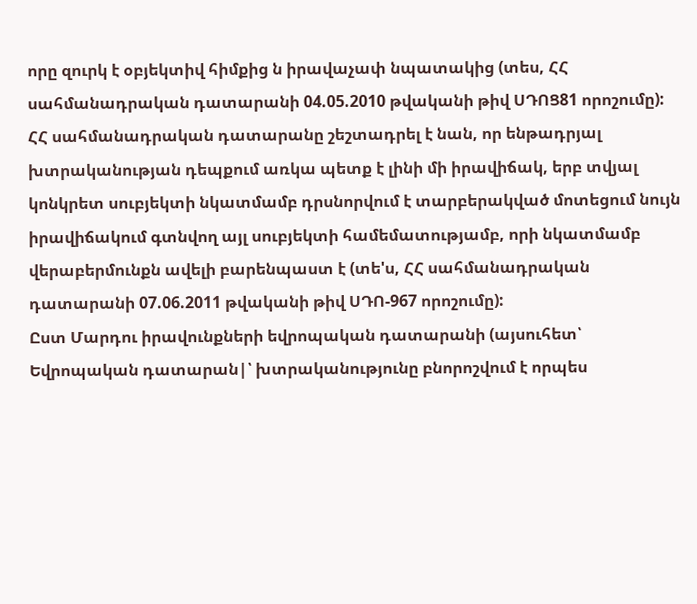որը զուրկ է օբյեկտիվ հիմքից ն իրավաչափ նպատակից (տես, ՀՀ սահմանադրական դատարանի 04.05.2010 թվականի թիվ ՍԴՈՑ81 որոշումը):
ՀՀ սահմանադրական դատարանը շեշտադրել է նան, որ ենթադրյալ խտրականության դեպքում առկա պետք է լինի մի իրավիճակ, երբ տվյալ կոնկրետ սուբյեկտի նկատմամբ դրսնորվում է տարբերակված մոտեցում նույն իրավիճակում գտնվող այլ սուբյեկտի համեմատությամբ, որի նկատմամբ վերաբերմունքն ավելի բարենպաստ է (տե'ս, ՀՀ սահմանադրական դատարանի 07.06.2011 թվականի թիվ ՍԴՈ-967 որոշումը):
Ըստ Մարդու իրավունքների եվրոպական դատարանի (այսուհետ՝ Եվրոպական դատարան|՝ խտրականությունը բնորոշվում է որպես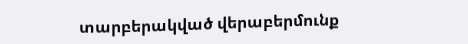տարբերակված վերաբերմունք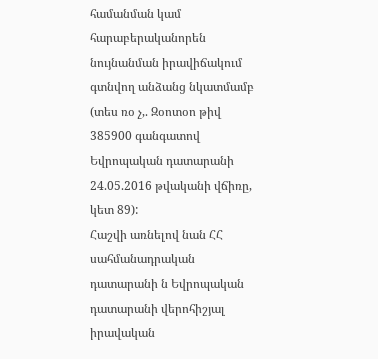համանման կամ հարաբերականորեն նույնանման իրավիճակում գտնվող անձանց նկատմամբ (տես ռօ չ,. Զօոտօո թիվ 385900 գանգատով Եվրոպական դատարանի 24.05.2016 թվականի վճիռը, կետ 89):
Հաշվի առնելով նան ՀՀ սահմանադրական դատարանի ն Եվրոպական դատարանի վերոհիշյալ իրավական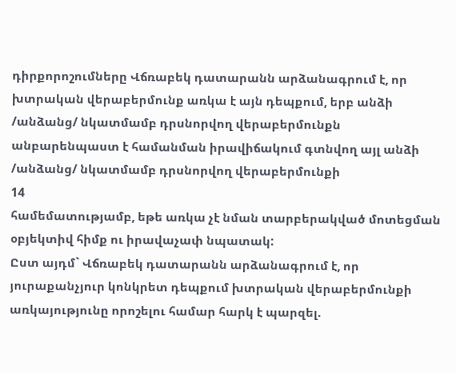դիրքորոշումները Վճռաբեկ դատարանն արձանագրում է, որ խտրական վերաբերմունք առկա է այն դեպքում, երբ անձի /անձանց/ նկատմամբ դրսնորվող վերաբերմունքն անբարենպաստ է համանման իրավիճակում գտնվող այլ անձի /անձանց/ նկատմամբ դրսնորվող վերաբերմունքի
14
համեմատությամբ, եթե առկա չէ նման տարբերակված մոտեցման օբյեկտիվ հիմք ու իրավաչափ նպատակ:
Ըստ այդմ` Վճռաբեկ դատարանն արձանագրում է, որ յուրաքանչյուր կոնկրետ դեպքում խտրական վերաբերմունքի առկայությունը որոշելու համար հարկ է պարզել.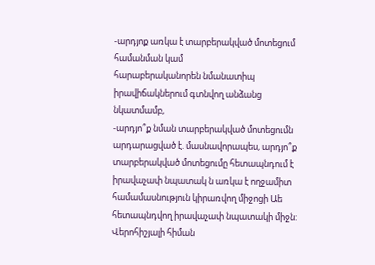-արդյոք առկա է տարբերակված մոտեցում համանման կամ
հարաբերականորեն նմանատիպ իրավիճակներում գտնվող անձանց նկատմամբ,
-արդյո՞ք նման տարբերակված մոտեցումն արդարացված է. մասնավորապես, արդյո՞ք տարբերակված մոտեցումը հետապնդում է իրավաչափ նպատակ ն առկա է ողջամիտ համամասնություն կիրառվող միջոցի Աե հետապնդվող իրավաչափ նպատակի միջն:
Վերոհիշյալի հիման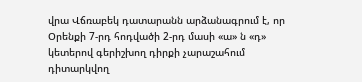վրա Վճռաբեկ դատարանն արձանագրում է, որ Օրենքի 7-րդ հոդվածի 2-րդ մասի «ա» ն «դ» կետերով գերիշխող դիրքի չարաշահում դիտարկվող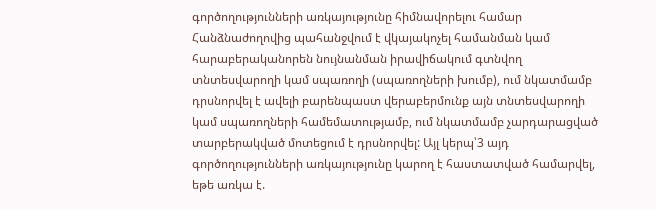գործողությունների առկայությունը հիմնավորելու համար Հանձնաժողովից պահանջվում է վկայակոչել համանման կամ հարաբերականորեն նույնանման իրավիճակում գտնվող տնտեսվարողի կամ սպառողի (սպառողների խումբ), ում նկատմամբ դրսնորվել է ավելի բարենպաստ վերաբերմունք այն տնտեսվարողի կամ սպառողների համեմատությամբ, ում նկատմամբ չարդարացված տարբերակված մոտեցում է դրսնորվել: Այլ կերպ՝3 այդ գործողությունների առկայությունը կարող է հաստատված համարվել, եթե առկա է.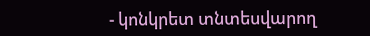- կոնկրետ տնտեսվարող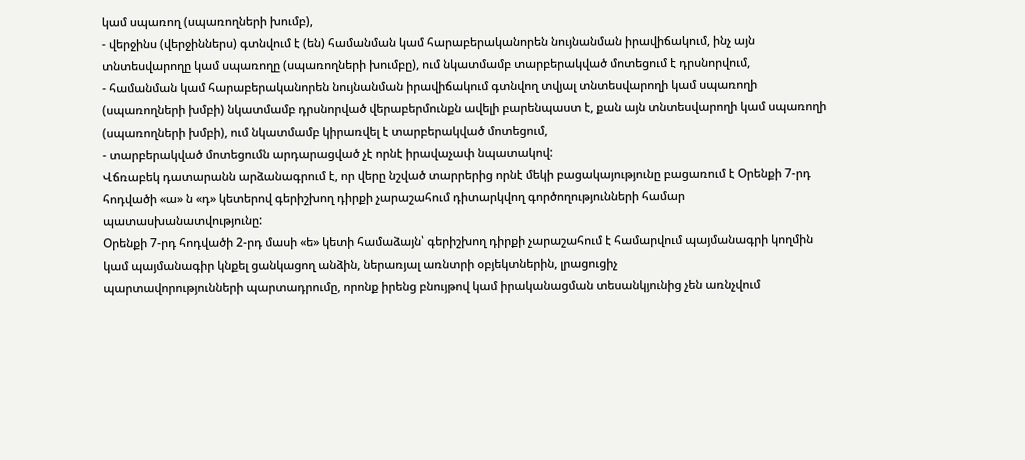կամ սպառող (սպառողների խումբ),
- վերջինս (վերջիններս) գտնվում է (են) համանման կամ հարաբերականորեն նույնանման իրավիճակում, ինչ այն տնտեսվարողը կամ սպառողը (սպառողների խումբը), ում նկատմամբ տարբերակված մոտեցում է դրսնորվում,
- համանման կամ հարաբերականորեն նույնանման իրավիճակում գտնվող տվյալ տնտեսվարողի կամ սպառողի (սպառողների խմբի) նկատմամբ դրսնորված վերաբերմունքն ավելի բարենպաստ է, քան այն տնտեսվարողի կամ սպառողի (սպառողների խմբի), ում նկատմամբ կիրառվել է տարբերակված մոտեցում,
- տարբերակված մոտեցումն արդարացված չէ որնէ իրավաչափ նպատակով:
Վճռաբեկ դատարանն արձանագրում է, որ վերը նշված տարրերից որնէ մեկի բացակայությունը բացառում է Օրենքի 7-րդ հոդվածի «ա» ն «դ» կետերով գերիշխող դիրքի չարաշահում դիտարկվող գործողությունների համար
պատասխանատվությունը:
Օրենքի 7-րդ հոդվածի 2-րդ մասի «ե» կետի համաձայն՝ գերիշխող դիրքի չարաշահում է համարվում պայմանագրի կողմին կամ պայմանագիր կնքել ցանկացող անձին, ներառյալ առնտրի օբյեկտներին, լրացուցիչ
պարտավորությունների պարտադրումը, որոնք իրենց բնույթով կամ իրականացման տեսանկյունից չեն առնչվում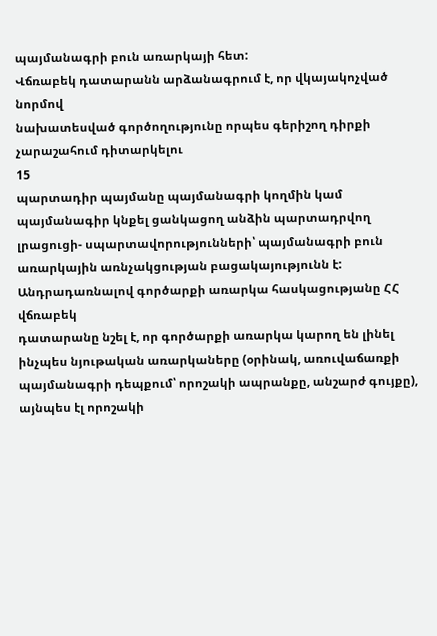պայմանագրի բուն առարկայի հետ:
Վճռաբեկ դատարանն արձանագրում է, որ վկայակոչված նորմով
նախատեսված գործողությունը որպես գերիշող դիրքի չարաշահում դիտարկելու
15
պարտադիր պայմանը պայմանագրի կողմին կամ պայմանագիր կնքել ցանկացող անձին պարտադրվող լրացուցի- սպարտավորությունների՝ պայմանագրի բուն առարկային առնչակցության բացակայությունն է:
Անդրադառնալով գործարքի առարկա հասկացությանը ՀՀ վճռաբեկ
դատարանը նշել է, որ գործարքի առարկա կարող են լինել ինչպես նյութական առարկաները (օրինակ, առուվաճառքի պայմանագրի դեպքում՝ որոշակի ապրանքը, անշարժ գույքը), այնպես էլ որոշակի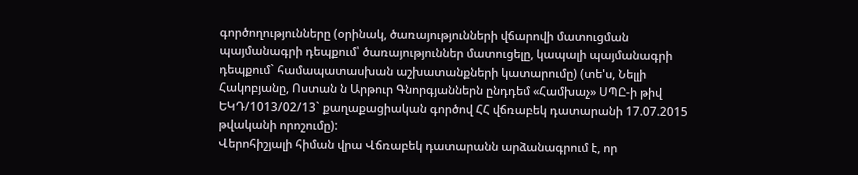գործողությունները (օրինակ, ծառայությունների վճարովի մատուցման պայմանագրի դեպքում՝ ծառայություններ մատուցելը, կապալի պայմանագրի դեպքում` համապատասխան աշխատանքների կատարումը) (տե'ս, Նելլի Հակոբյանը, Ոստան ն Արթուր Գնորգյաններն ընդդեմ «Համխաչ» ՍՊԸ-ի թիվ ԵԿԴ/1013/02/13` քաղաքացիական գործով ՀՀ վճռաբեկ դատարանի 17.07.2015 թվականի որոշումը):
Վերոհիշյալի հիման վրա Վճռաբեկ դատարանն արձանագրում է, որ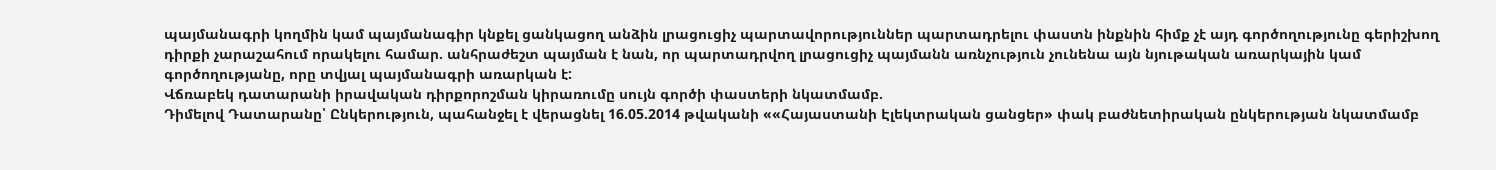պայմանագրի կողմին կամ պայմանագիր կնքել ցանկացող անձին լրացուցիչ պարտավորություններ պարտադրելու փաստն ինքնին հիմք չէ այդ գործողությունը գերիշխող դիրքի չարաշահում որակելու համար. անհրաժեշտ պայման է նան, որ պարտադրվող լրացուցիչ պայմանն առնչություն չունենա այն նյութական առարկային կամ գործողությանը, որը տվյալ պայմանագրի առարկան է:
Վճռաբեկ դատարանի իրավական դիրքորոշման կիրառումը սույն գործի փաստերի նկատմամբ.
Դիմելով Դատարանը՝ Ընկերություն, պահանջել է վերացնել 16.05.2014 թվականի ««Հայաստանի Էլեկտրական ցանցեր» փակ բաժնետիրական ընկերության նկատմամբ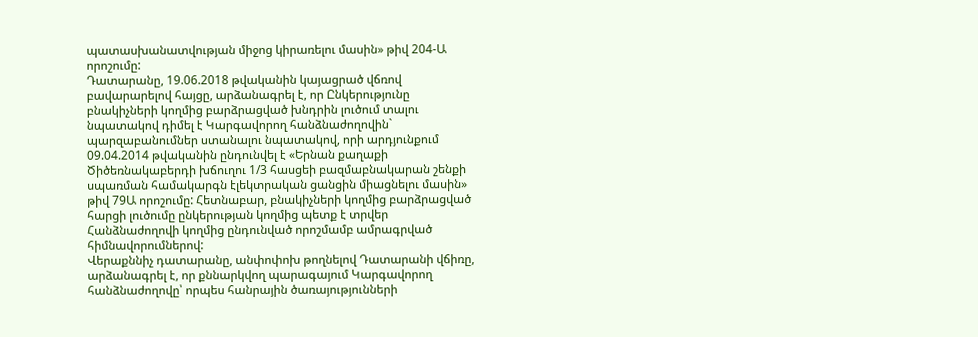պատասխանատվության միջոց կիրառելու մասին» թիվ 204-Ա որոշումը:
Դատարանը, 19.06.2018 թվականին կայացրած վճռով բավարարելով հայցը, արձանագրել է, որ Ընկերությունը բնակիչների կողմից բարձրացված խնդրին լուծում տալու նպատակով դիմել է Կարգավորող հանձնաժողովին` պարզաբանումներ ստանալու նպատակով, որի արդյունքում 09.04.2014 թվականին ընդունվել է «Երնան քաղաքի Ծիծեռնակաբերդի խճուղու 1/3 հասցեի բազմաբնակարան շենքի սպառման համակարգն էլեկտրական ցանցին միացնելու մասին» թիվ 79Ա որոշումը: Հետնաբար, բնակիչների կողմից բարձրացված հարցի լուծումը ընկերության կողմից պետք է տրվեր Հանձնաժողովի կողմից ընդունված որոշմամբ ամրագրված հիմնավորումներով:
Վերաքննիչ դատարանը, անփոփոխ թողնելով Դատարանի վճիռը,
արձանագրել է, որ քննարկվող պարագայում Կարգավորող հանձնաժողովը՝ որպես հանրային ծառայությունների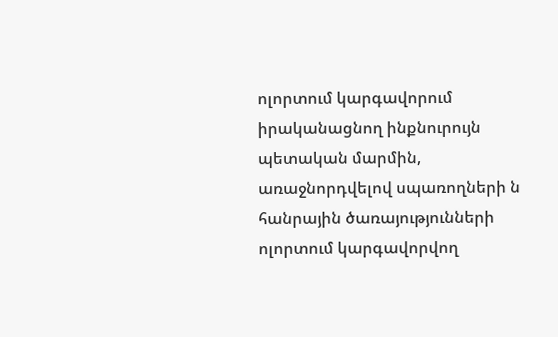ոլորտում կարգավորում իրականացնող ինքնուրույն պետական մարմին, առաջնորդվելով սպառողների ն հանրային ծառայությունների ոլորտում կարգավորվող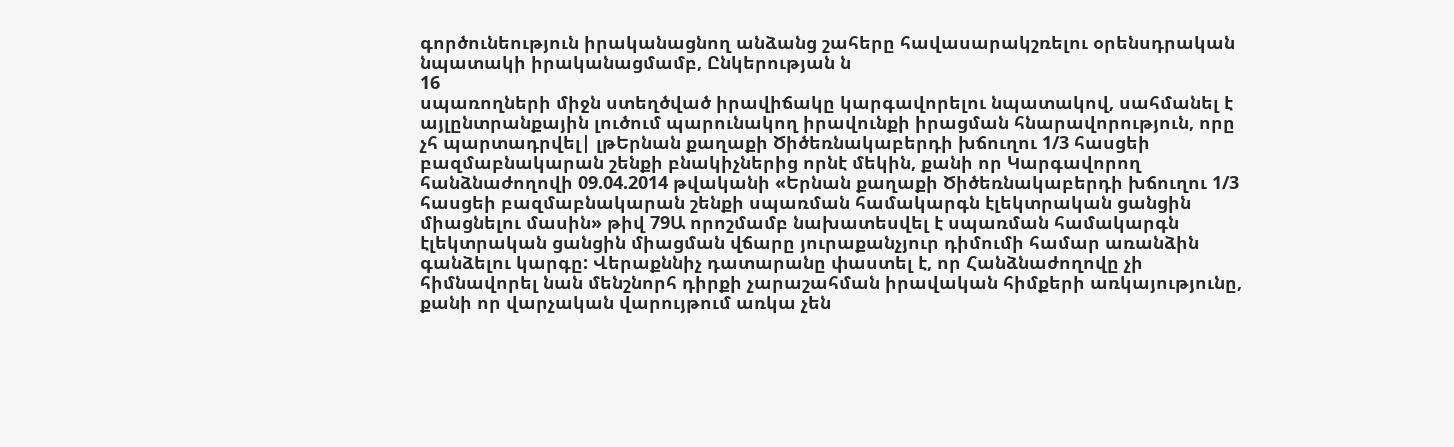գործունեություն իրականացնող անձանց շահերը հավասարակշռելու օրենսդրական նպատակի իրականացմամբ, Ընկերության ն
16
սպառողների միջն ստեղծված իրավիճակը կարգավորելու նպատակով, սահմանել է այլընտրանքային լուծում պարունակող իրավունքի իրացման հնարավորություն, որը չհ պարտադրվել| լթԵրնան քաղաքի Ծիծեռնակաբերդի խճուղու 1/3 հասցեի բազմաբնակարան շենքի բնակիչներից որնէ մեկին, քանի որ Կարգավորող հանձնաժողովի 09.04.2014 թվականի «Երնան քաղաքի Ծիծեռնակաբերդի խճուղու 1/3 հասցեի բազմաբնակարան շենքի սպառման համակարգն էլեկտրական ցանցին միացնելու մասին» թիվ 79Ա որոշմամբ նախատեսվել է սպառման համակարգն էլեկտրական ցանցին միացման վճարը յուրաքանչյուր դիմումի համար առանձին գանձելու կարգը: Վերաքննիչ դատարանը փաստել է, որ Հանձնաժողովը չի հիմնավորել նան մենշնորհ դիրքի չարաշահման իրավական հիմքերի առկայությունը, քանի որ վարչական վարույթում առկա չեն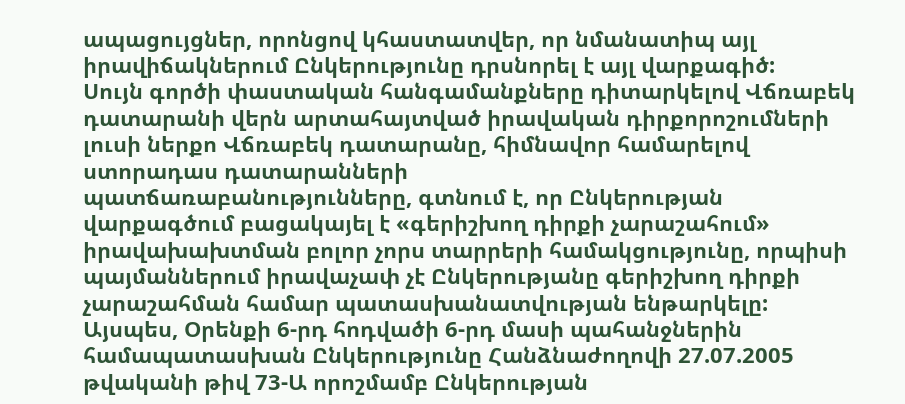ապացույցներ, որոնցով կհաստատվեր, որ նմանատիպ այլ իրավիճակներում Ընկերությունը դրսնորել է այլ վարքագիծ:
Սույն գործի փաստական հանգամանքները դիտարկելով Վճռաբեկ դատարանի վերն արտահայտված իրավական դիրքորոշումների լուսի ներքո Վճռաբեկ դատարանը, հիմնավոր համարելով ստորադաս դատարանների
պատճառաբանությունները, գտնում է, որ Ընկերության վարքագծում բացակայել է «գերիշխող դիրքի չարաշահում» իրավախախտման բոլոր չորս տարրերի համակցությունը, որպիսի պայմաններում իրավաչափ չէ Ընկերությանը գերիշխող դիրքի չարաշահման համար պատասխանատվության ենթարկելը:
Այսպես, Օրենքի 6-րդ հոդվածի 6-րդ մասի պահանջներին համապատասխան Ընկերությունը Հանձնաժողովի 27.07.2005 թվականի թիվ 73-Ա որոշմամբ Ընկերության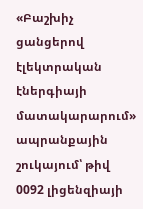«Բաշխիչ ցանցերով էլեկտրական էներգիայի մատակարարում» ապրանքային շուկայում՝ թիվ 0092 լիցենզիայի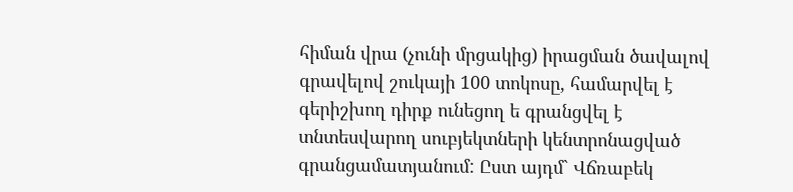հիման վրա (չունի մրցակից) իրացման ծավալով գրավելով շուկայի 100 տոկոսը, համարվել է գերիշխող դիրք ունեցող ե գրանցվել է տնտեսվարող սուբյեկտների կենտրոնացված գրանցամատյանում: Ըստ այդմ` Վճռաբեկ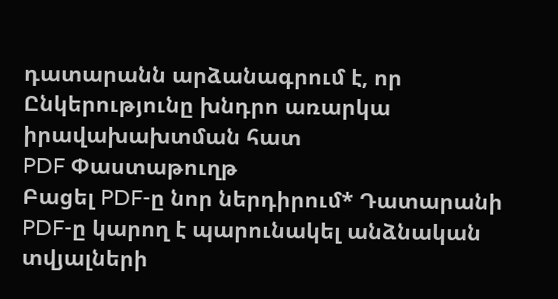դատարանն արձանագրում է, որ Ընկերությունը խնդրո առարկա իրավախախտման հատ
PDF Փաստաթուղթ
Բացել PDF-ը նոր ներդիրում* Դատարանի PDF-ը կարող է պարունակել անձնական տվյալների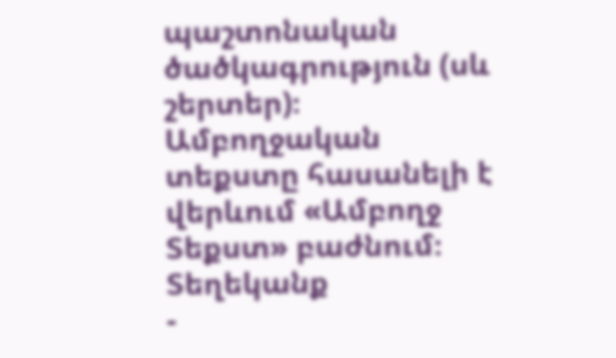պաշտոնական ծածկագրություն (սև շերտեր)։ Ամբողջական տեքստը հասանելի է վերևում «Ամբողջ Տեքստ» բաժնում։
Տեղեկանք
-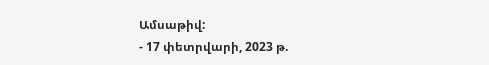Ամսաթիվ:
- 17 փետրվարի, 2023 թ.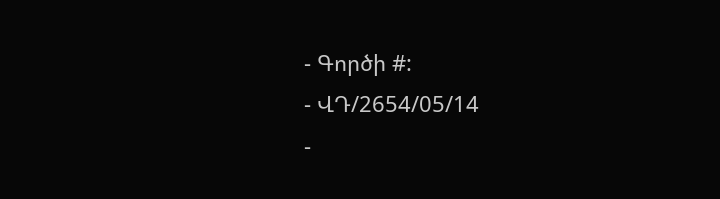- Գործի #:
- ՎԴ/2654/05/14
-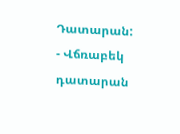Դատարան:
- Վճռաբեկ դատարան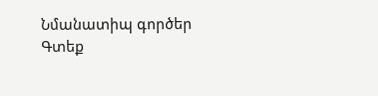Նմանատիպ գործեր
Գտեք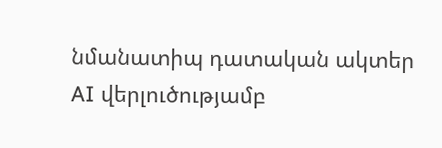նմանատիպ դատական ակտեր AI վերլուծությամբ